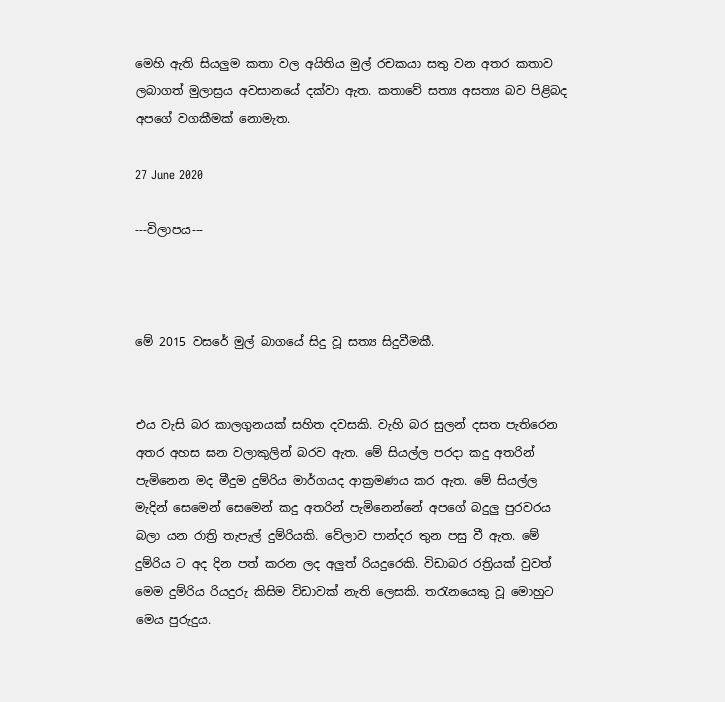මෙහි ඇති සියලුම කතා වල අයිතිය මුල් රචකයා සතු වන අතර කතාව ලබාගත් මුලාස්‍රය අවසානයේ දක්වා ඇත. කතාවේ සත්‍ය අසත්‍ය බව පිළිබද අපගේ වගකීමක් නොමැත.

27 June 2020

---විලාපය---



මේ 2015 වසරේ මුල් බාගයේ සිදු වූ සත්‍ය සිදුවීමකී.


එය වැසි බර කාලගුනයක් සහිත දවසකි. වැහි බර සුලන් දසත පැතිරෙන අතර අහස ඝන වලාකුලින් බරව ඇත. මේ සියල්ල පරදා කදු අතරින් පැමිනෙන මද මීදුම දුම්රිය මාර්ගයද ආක්‍රමණය කර ඇත. මේ සියල්ල මැදින් සෙමෙන් සෙමෙන් කදු අතරින් පැමිනෙන්නේ අපගේ බදුලු පුරවරය බලා යන රාත්‍රි තැපැල් දුම්රියකි. වේලාව පාන්දර තුන පසු වී ඇත. මේ දුම්රිය ට අද දින පත් කරන ලද අලුත් රියදුරෙකි. විඩාබර රත්‍රියක් වුවත් මෙම දුම්රිය රියදුරු කිසිම විඩාවක් නැති ලෙසකි. තරැනයෙකු වූ මොහුට මෙය පුරුදුය.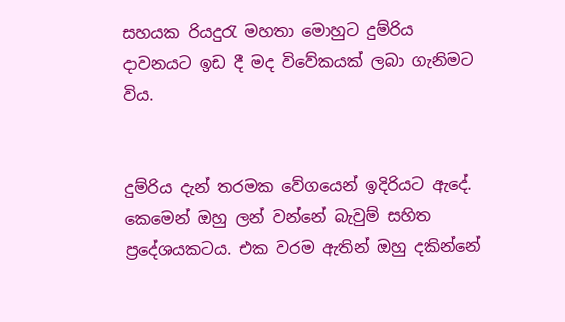සහයක රියදුරැ මහතා මොහුට දුම්රිය දාවනයට ඉඩ දී මද විවේකයක් ලබා ගැනිමට විය.


දුම්රිය දැන් තරමක වේගයෙන් ඉදිරියට ඇදේ. කෙමෙන් ඔහු ලන් වන්නේ බැවුම් සහිත ප්‍රදේශයකටය. එක වරම ඇතින් ඔහු දකින්නේ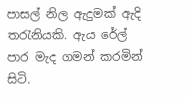පාසල් නිල ඇදුමක් ඇදි තරැනියකි. ඇය රේල් පාර මැද ගමන් කරමින් සිටි.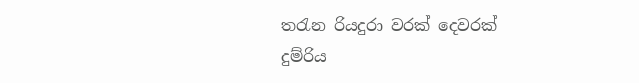තරැන රියදුරා වරක් දෙවරක් දුම්රිය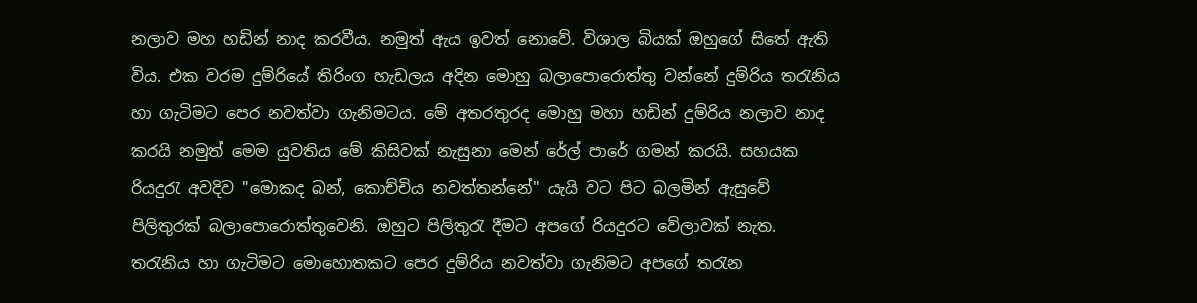නලාව මහ හඩින් නාද කරවීය. නමුත් ඇය ඉවත් නොවේ. විශාල බියක් ඔහුගේ සිතේ ඇති විය. එක වරම දුම්රියේ තිරිංග හැඩලය අදින මොහු බලාපොරොත්තු වන්නේ දුම්රිය තරැනිය හා ගැටිමට පෙර නවත්වා ගැනිමටය. මේ අතරතුරද මොහු මහා හඩින් දුම්රිය නලාව නාද කරයි නමුත් මෙම යුවතිය මේ කිසිවක් නැසුනා මෙන් රේල් පාරේ ගමන් කරයි. සහයක රියදුරැ අවදිව "මොකද බන්, කොච්චිය නවත්තන්නේ" යැයි වට පිට බලමින් ඇසුවේ පිලිතුරක් බලාපොරොත්තුවෙනි. ඔහුට පිලිතුරැ දීමට අපගේ රියදුරට වේලාවක් නැත. තරැනිය හා ගැටිමට මොහොතකට පෙර දුම්රිය නවත්වා ගැනිමට අපගේ තරැන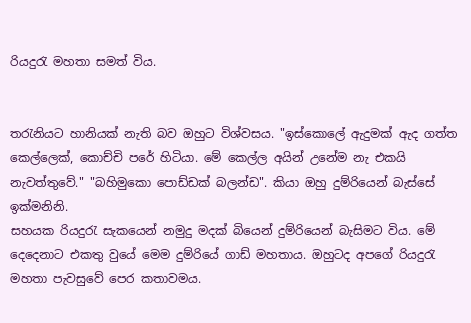රියදුරැ මහතා සමත් විය.


තරැනියට හානියක් නැති බව ඔහුට විශ්වසය. "ඉස්කොලේ ඇදුමක් ඇද ගත්ත කෙල්ලෙක්, කොච්චි පරේ හිටියා. මේ කෙල්ල අයින් උනේම නැ එකයි නැවත්තුවේ." "බහිමුකො පොඩ්ඩක් බලන්ඩ". කියා ඔහු දුම්රියෙන් බැස්සේ ඉක්මනිනි.
සහයක රියදුරැ සැකයෙන් නමුදු මදක් බියෙන් දුම්රියෙන් බැසිමට විය. මේ දෙදෙනාට එකතු වුයේ මෙම දුම්රියේ ගාඩ් මහතාය. ඔහුටද අපගේ රියදුරැ මහතා පැවසුවේ පෙර කතාවමය.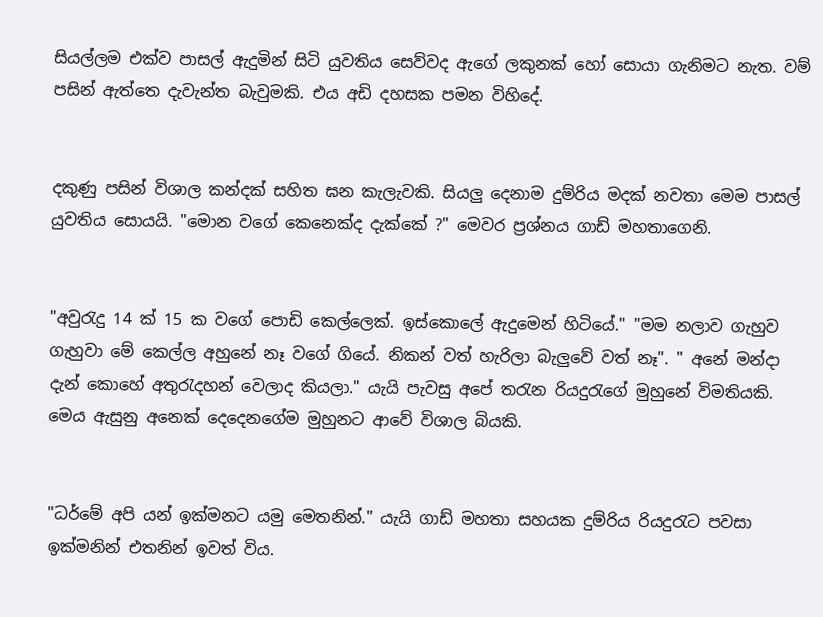සියල්ලම එක්ව පාසල් ඇදුමින් සිටි යුවතිය සෙව්වද ඇගේ ලකුනක් හෝ සොයා ගැනිමට නැත. වම් පසින් ඇත්තෙ දැවැන්ත බැවුමකි. එය අඩි දහසක පමන විහිදේ.


දකුණු පසින් විශාල කන්දක් සහිත ඝන කැලැවකි. සියලු දෙනාම දුම්රිය මදක් නවතා මෙම පාසල් යුවතිය සොයයි. "මොන වගේ කෙනෙක්ද දැක්කේ ?" මෙවර ප්‍රශ්නය ගාඩ් මහතාගෙනි.


"අවුරැදු 14 ක් 15 ක වගේ පොඩි කෙල්ලෙක්. ඉස්කොලේ ඇදුමෙන් හිටියේ." "මම නලාව ගැහුව ගැහුවා මේ කෙල්ල අහුනේ නෑ වගේ ගියේ. නිකන් වත් හැරිලා බැලුවේ වත් නෑ". " අනේ මන්දා දැන් කොහේ අතුරැදහන් වෙලාද කියලා." යැයි පැවසු අපේ තරැන රියදුරැගේ මුහුනේ විමතියකි. මෙය ඇසුනු අනෙක් දෙදෙනගේම මුහුනට ආවේ විශාල බියකි.


"ධර්මේ අපි යන් ඉක්මනට යමු මෙතනින්." යැයි ගාඩ් මහතා සහයක දුම්රිය රියදුරැට පවසා ඉක්මනින් එතනින් ඉවත් විය.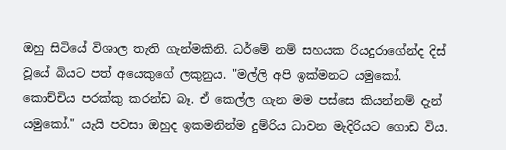ඔහු සිටියේ විශාල තැති ගැන්මකිනි. ධර්මේ නම් සහයක රියදුරාගේන්ද දිස් වූයේ බියට පත් අයෙකුගේ ලකුනුය. "මල්ලි අපි ඉක්මනට යමුකෝ. කොච්චිය පරක්කු කරන්ඩ බෑ. ඒ කෙල්ල ගැන මම පස්සෙ කියන්නම් දැන් යමුකෝ." යැයි පවසා ඔහුද ඉකමනින්ම දුම්රිය ධාවන මැදිරියට ගොඩ විය.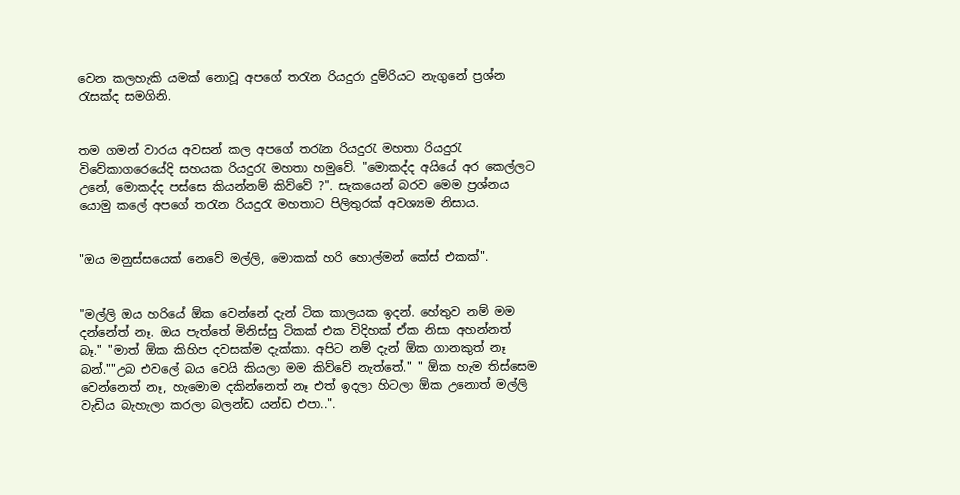වෙන කලහැකි යමක් නොවූ අපගේ තරැන රියදුරා දුම්රියට නැගුනේ ප්‍රශ්න රැසක්ද සමගිනි.


තම ගමන් වාරය අවසන් කල අපගේ තරැන රියදුරැ මහතා රියදුරැ විවේකාගරෙයේදි සහයක රියදුරැ මහතා හමුවේ. "මොකද්ද අයියේ අර කෙල්ලට උනේ, මොකද්ද පස්සෙ කියන්නම් කිව්වේ ?". සැකයෙන් බරව මෙම ප්‍රශ්නය යොමු කලේ අපගේ තරැන රියදුරැ මහතාට පිලිතුරක් අවශ්‍යම නිසාය.


"ඔය මනුස්සයෙක් නෙවේ මල්ලි, මොකක් හරි හොල්මන් කේස් එකක්".


"මල්ලි ඔය හරියේ ඕක වෙන්නේ දැන් ටික කාලයක ඉදන්. හේතුව නම් මම දන්නේත් නෑ. ඔය පැත්තේ මිනිස්සු ටිකක් එක විදිහක් ඒක නිසා අහන්නත් බෑ." "මාත් ඕක කිහිප දවසක්ම දැක්කා. අපිට නම් දැන් ඕක ගානකුත් නෑ බන්.""උබ එවලේ බය වෙයි කියලා මම කිව්වේ නැත්තේ." " ඕක හැම තිස්සෙම වෙන්නෙත් නෑ, හැමොම දකින්නෙත් නෑ එත් ඉදලා හිටලා ඕක උනොත් මල්ලි වැඩිය බැහැලා කරලා බලන්ඩ යන්ඩ එපා..".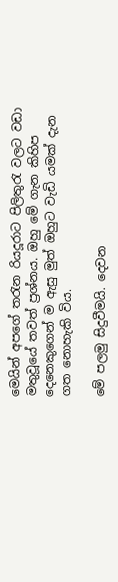මෙයින් අපගේ තරැන රියදූරාට පිලිතුරැ වලට වඩා මතුවූයේ තවත් ප්‍රශ්නය. ඔහු මේ ගැන කිහිප දෙනෙකුගෙන් ම ඇසු මුත් ඔහුට වැඩි යමක් දැන ගත නොහැකි විය.

මේ පලමු සිදුවීමයි. දෙවන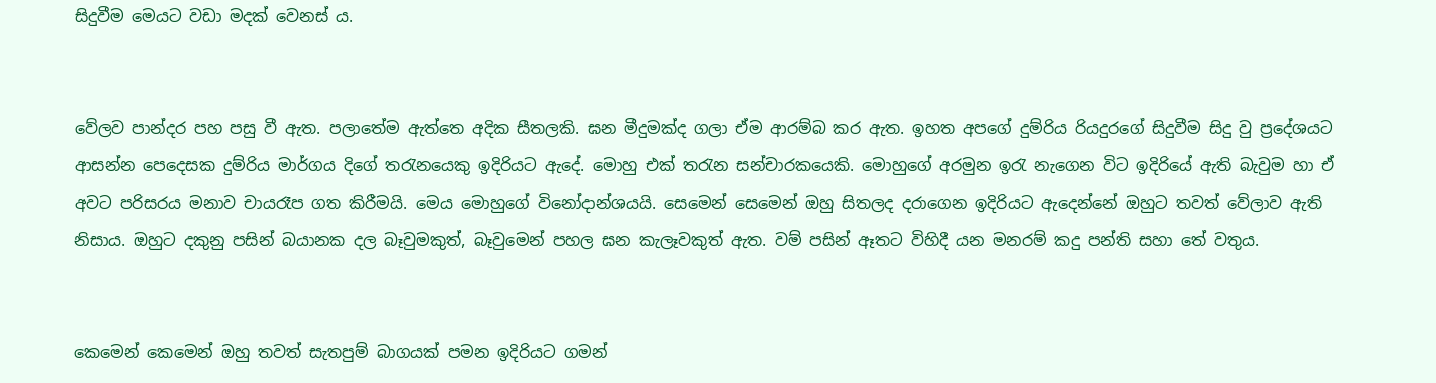සිදුවීම මෙයට වඩා මදක් වෙනස්‍ ය.


වේලව පාන්දර පහ පසු වී ඇත. පලාතේම ඇත්තෙ අදික සීතලකි. ඝන මීදුමක්ද ගලා ඒම ආරම්බ කර ඇත. ඉහත අපගේ දුම්රිය රියදුරගේ සිදුවීම සිදු වු ප්‍රදේශයට ආසන්න පෙදෙසක දුම්රිය මාර්ගය දිගේ තරැනයෙකු ඉදිරියට ඇදේ. මොහු එක් තරැන සන්චාරකයෙකි. මොහුගේ අරමුන ඉරැ නැගෙන විට ඉදිරියේ ඇති බැවුම හා ඒ අවට පරිසරය මනාව චායරෑප ගත කිරීමයි. මෙය මොහුගේ විනෝදාන්ශයයි. සෙමෙන් සෙමෙන් ඔහු සිතලද දරාගෙන ඉදිරියට ඇදෙන්නේ ඔහුට තවත් වේලාව ඇති නිසාය. ඔහුට දකුනු පසින් බයානක දල බෑවුමකුත්, බෑවුමෙන් පහල ඝන කැලෑවකුත් ඇත. වම් පසින් ඈතට විහිදී යන මනරම් කදු පන්ති සහා තේ වතුය.


කෙමෙන් කෙමෙන් ඔහු තවත් සැතපුම් බාගයක් පමන ඉදිරියට ගමන්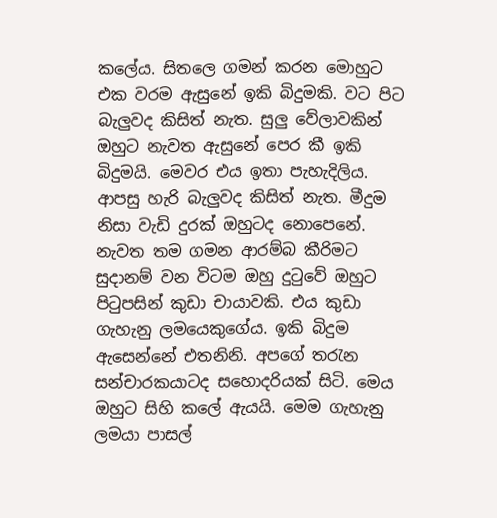කලේය. සිතලෙ ගමන් කරන මොහුට එක වරම ඇසුනේ ඉකි බිදුමකි. වට පිට බැලුවද කිසිත් නැත. සුලු වේලාවකින් ඔහුට නැවත ඇසුනේ පෙර කී ඉකි බිදුමයි. මෙවර එය ඉතා පැහැදිලිය. ආපසු හැරි බැලුවද කිසිත් නැත. මීදුම නිසා වැඩි දුරක් ඔහුටද නොපෙනේ. නැවත තම ගමන ආරම්බ කීරිමට සුදානම් වන විටම ඔහු දුටුවේ ඔහුට පිටුපසින් කුඩා චායාවකි. එය කුඩා ගැහැනු ලමයෙකුගේය. ඉකි බිදුම ඇසෙන්නේ එතනිනි. අපගේ තරැන සන්චාරකයාටද සහොදරියක් සිටි. මෙය ඔහුට සිහි කලේ ඇයයි. මෙම ගැහැනු ලමයා පාසල්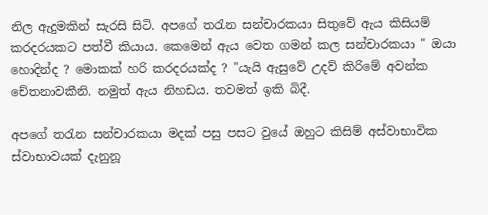නිල ඇදුමකින් සැරසි සිටි. අපගේ තරැන සන්චාරකයා සිතුවේ ඇය කිසියම් කරදරයකට පත්වී කියාය. කෙමෙන් ඇය වෙත ගමන් කල සන්චාරකයා " ඔයා හොදින්ද ? මොකක් හරි කරදරයක්ද ? "යැයි ඇසුවේ උදව් කිරිමේ අවන්ක චේතනාවකීනි. නමුත් ඇය නිහඩය. තවමත් ඉකි බිදී.

අපගේ තරැන සන්චාරකයා මදක් පසු පසට වුයේ ඔහුට කිසිම් අස්වාභාවික ස්වාභාවයක් දැනුනූ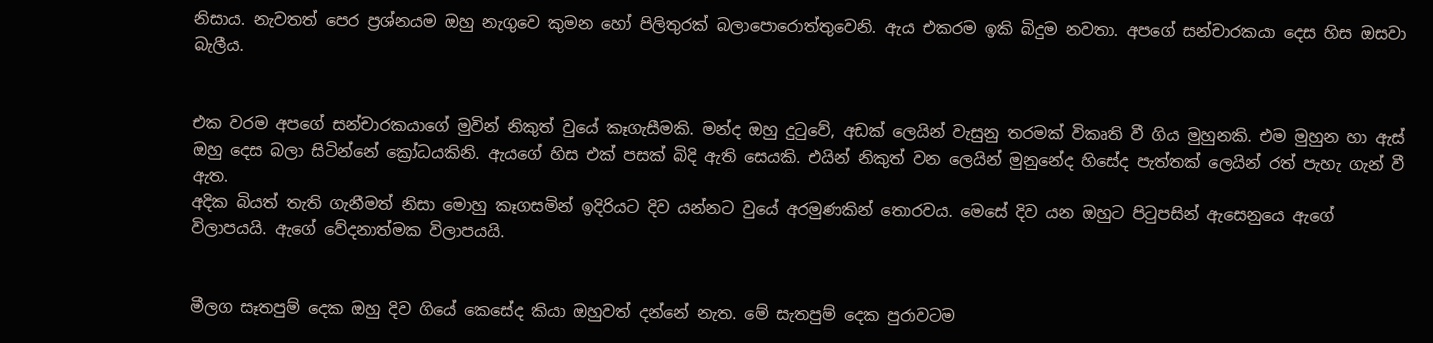නිසාය. නැවතත් පෙර ප්‍රශ්නයම ඔහු නැගුවෙ කුමන හෝ පිලිතුරක් බලාපොරොත්තුවෙනි. ඇය එකරම ඉකි බිදුම නවතා. අපගේ සන්චාරකයා දෙස හිස ඔසවා බැලීය.


එක වරම අපගේ සන්චාරකයාගේ මුවින් නිකුත් වුයේ කෑගැසීමකි. මන්ද ඔහු දුටුවේ, අඩක් ලෙයින් වැසුනු තරමක් විකෘති වී ගිය මුහුනකි. එම මුහුන හා ඇස් ඔහු දෙස බලා සිටින්නේ ක්‍රෝධයකිනි. ඇයගේ හිස එක් පසක් බිදි ඇති සෙයකි. එයින් නිකුත් වන ලෙයින් මුනුනේද හිසේද පැත්තක් ලෙයින් රත් පැහැ ගැන් වී ඇත.
අදික බියත් තැති ගැනීමත් නිසා මොහු කෑගසමින් ඉදිරියට දිව යන්නට වුයේ අරමුණකින් තොරවය. මෙසේ දිව යන ඔහුට පිටුපසින් ඇසෙනුයෙ ඇගේ විලාපයයි. ඇගේ වේදනාත්මක විලාපයයි.


මීලග සෑතපුම් දෙක ඔහු දිව ගියේ කෙසේද කියා ඔහුවත් දන්නේ නැත. මේ සැතපුම් දෙක පුරාවටම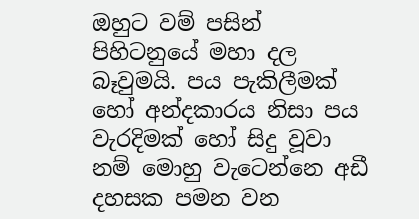ඔහුට වම් පසින් පිහිටනුයේ මහා දල බෑවුමයි. පය පැකිලීමක් හෝ අන්දකාරය නිසා පය වැරදිමක් හෝ සිදු වූවා නම් මොහු වැටෙන්නෙ අඩී දහසක පමන වන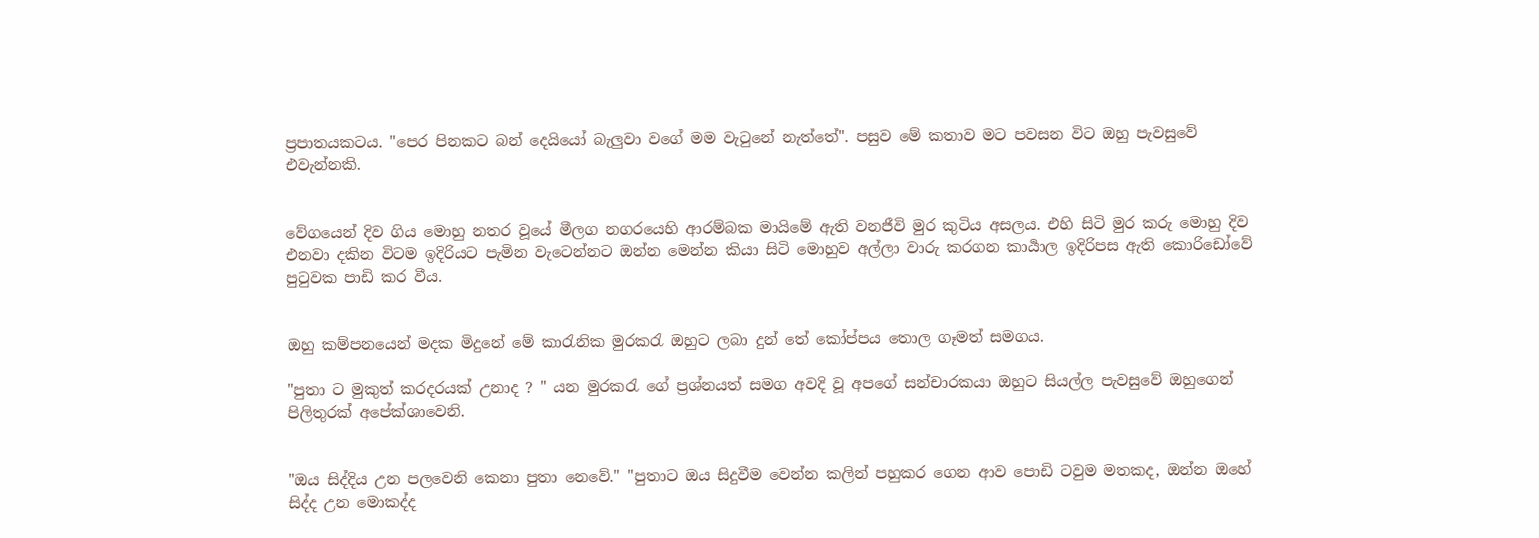ප්‍රපාතයකටය. "පෙර පිනකට බන් දෙයියෝ බැලුවා වගේ මම වැටුනේ නැත්තේ". පසුව මේ කතාව මට පවසන විට ඔහු පැවසුවේ එවැන්නකි.


වේගයෙන් දිව ගිය මොහු නතර වූයේ මීලග නගරයෙහි ආරම්බක මායිමේ ඇති වනජීවි මුර කුටිය අසලය. එහි සිටි මුර කරු මොහු දිව එනවා දකින විටම ඉදිරියට පැමින වැටෙන්නට ඔන්න මෙන්න කියා සිටි මොහුව අල්ලා වාරු කරගන කාර්‍යාල ඉදිරිපස ඇති කොරිඩෝවේ පුටුවක පාඩි කර වීය.


ඔහු කම්පනයෙන් මදක මිදුනේ මේ කාරැනික මුරකරැ ඔහුට ලබා දුන් තේ කෝප්පය තොල ගෑමත් සමගය.

"පුතා ට මුකුත් කරදරයක් උනාද ? " යන මුරකරැ ගේ ප්‍රශ්නයත් සමග අවදි වූ අපගේ සන්චාරකයා ඔහුට සියල්ල පැවසුවේ ඔහුගෙන් පිලිතුරක් අපේක්ශාවෙනි.


"ඔය සිද්දිය උන පලවෙනි කෙනා පුතා නෙවේ." "පුතාට ඔය සිදුවීම වෙන්න කලින් පහුකර ගෙන ආව පොඩි ටවුම මතකද, ඔන්න ඔහේ සිද්ද උන මොකද්ද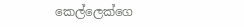කෙල්ලෙක්ගෙ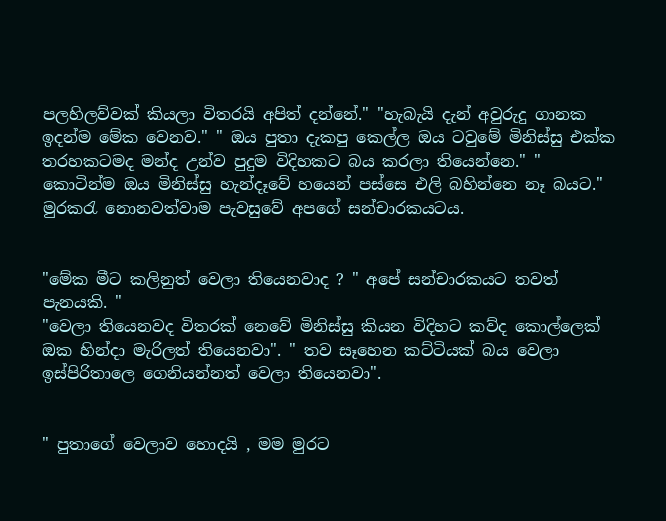පලහිලව්වක් කියලා විතරයි අපිත් දන්නේ." "හැබැයි දැන් අවුරුදු ගානක ඉදන්ම මේක වෙනව." " ඔය පුතා දැකපු කෙල්ල ඔය ටවුමේ මිනිස්සු එක්ක තරහකටමද මන්ද උන්ව පුදුම විදිහකට බය කරලා තියෙන්නෙ." " කොටින්ම ඔය මිනිස්සු හැන්දෑවේ හයෙන් පස්සෙ එලි බහින්නෙ නෑ බයට." මුරකරැ නොනවත්වාම පැවසුවේ අපගේ සන්චාරකයටය.


"මේක මීට කලිනුත් වෙලා තියෙනවාද ? " අපේ සන්චාරකයට තවත් පැනයකි. "
"වෙලා තියෙනවද විතරක් නෙවේ මිනිස්සු කියන විදිහට කව්ද කොල්ලෙක් ඔක හින්දා මැරිලත් තියෙනවා". " තව සෑහෙන කට්ටියක් බය වෙලා ඉස්පිරිතාලෙ ගෙනියන්නත් වෙලා තියෙනවා".


" පුතාගේ වෙලාව හොදයි , මම මුරට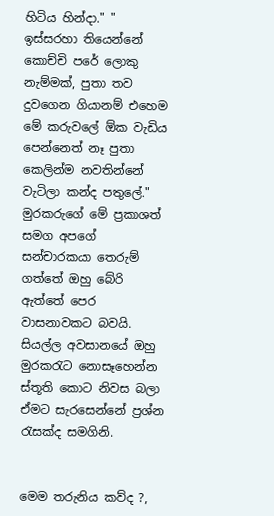හිටිය හින්දා." " ඉස්සරහා තියෙන්නේ කොච්චි පරේ ලොකු නැම්මක්, පුතා තව දුවගෙන ගියානම් එහෙම මේ කරුවලේ ඕක වැඩිය පෙන්නෙත් නෑ පුතා කෙලින්ම නවතින්නේ වැටිලා කන්ද පතුලේ."
මුරකරුගේ මේ ප්‍රකාශත් සමග අපගේ සන්චාරකයා තෙරුම් ගත්තේ ඔහු බේරි ඇත්තේ පෙර වාසනාවකට බවයි.
සියල්ල අවසානයේ ඔහු මුරකරැට නොසෑහෙන්න ස්තූති කොට නිවස බලා ඒමට සැරසෙන්නේ ප්‍රශ්න රැසක්ද සමගිනි.


මෙම තරුනිය කව්ද ?,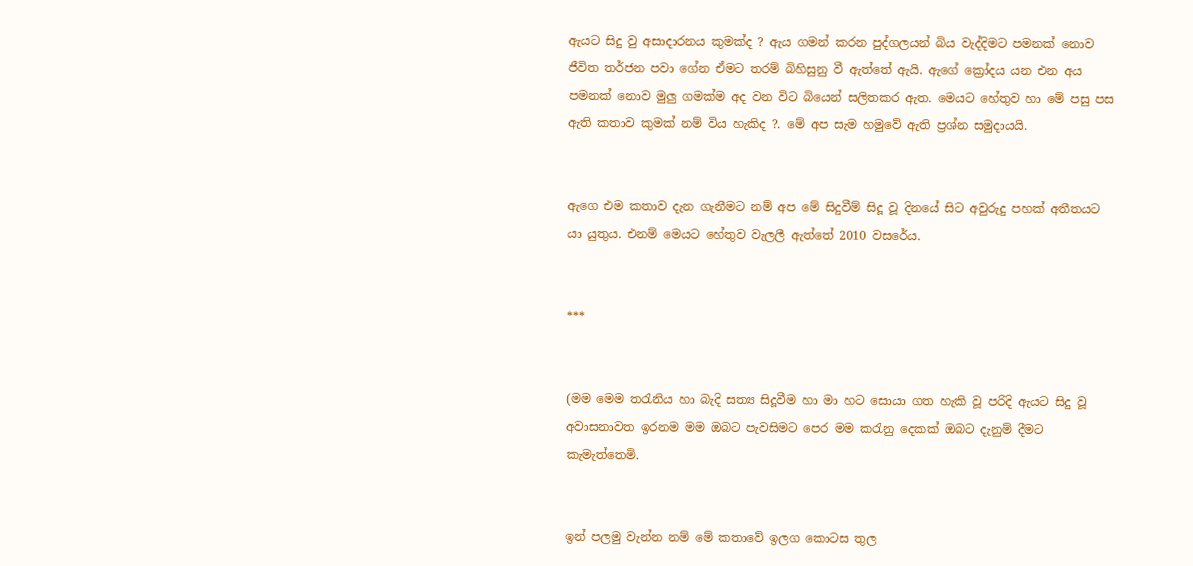ඇයට සිදු වු අසාදාරනය කුමක්ද ? ඇය ගමන් කරන පුද්ගලයන් බිය වැද්දිමට පමනක් නොව ජීවිත තර්ජන පවා ගේන ඒමට තරම් බිහිසුනු වී ඇත්තේ ඇයි. ඇගේ ක්‍රෝදය යන එන අය පමනක් නොව මුලු ගමක්ම අද වන විට බියෙන් සලිතකර ඇත. මෙයට හේතුව හා මේ පසු පස ඇති කතාව කුමක් නම් විය හැකිද ?. මේ අප සැම හමුවේ ඇති ප්‍රශ්න සමුදායයි.


ඇගෙ එම කතාව දැන ගැනීමට නම් අප මේ සිදුවීම් සිදූ වූ දිනයේ සිට අවුරුදු පහක් අතීතයට යා යුතුය. එනම් මෙයට හේතුව වැලලී ඇත්තේ 2010 වසරේය.


***


(මම මෙම තරැනිය හා බැදි සත්‍ය සිදූවීම හා මා හට සොයා ගත හැකි වූ පරිදි ඇයට සිදු වූ අවාසනාවත ඉරනම මම ඔබට පැවසිමට පෙර මම කරැනු දෙකක් ඔබට දැනුම් දීමට කැමැත්තෙමි.


ඉන් පලමු වැන්න නම් මේ කතාවේ ඉලග කොටස තුල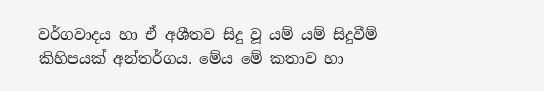වර්ගවාදය හා ඒ අශීතව සිදු වූ යම් යම් සිදුවීම් කිහිපයක් අන්තර්ගය. මේය මේ කතාව හා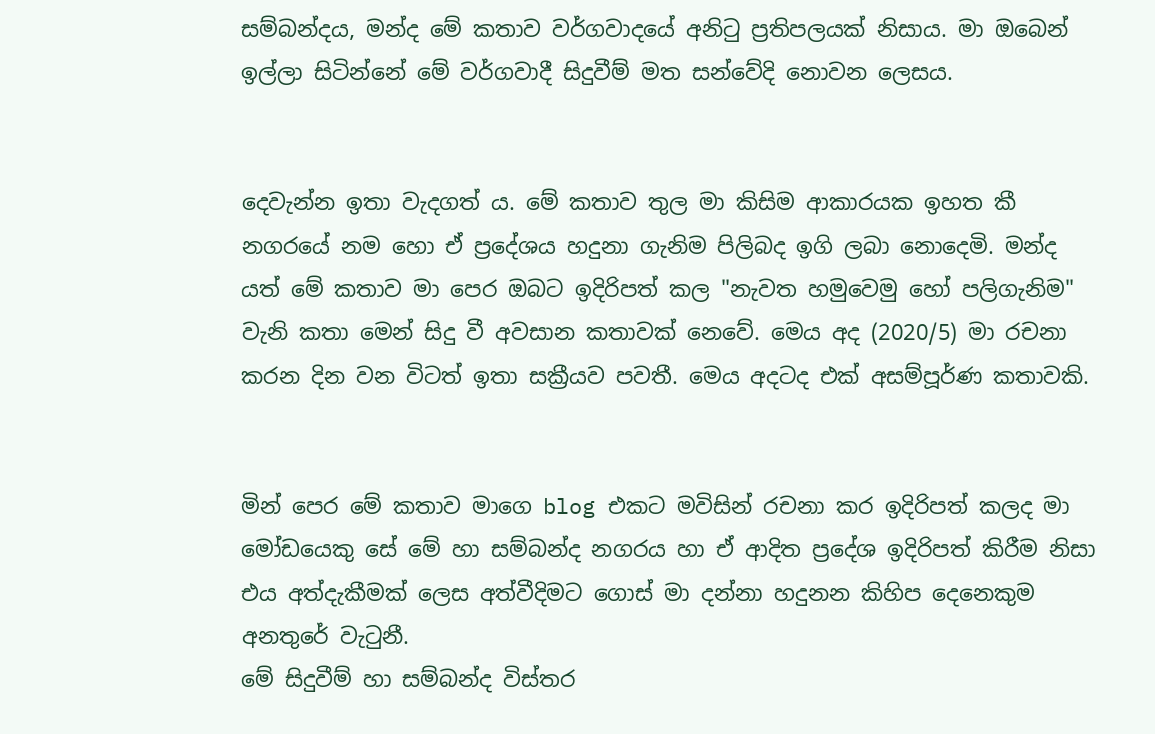සම්බන්දය, මන්ද මේ කතාව වර්ගවාදයේ අනිටු ප්‍රතිපලයක් නිසාය. මා ඔබෙන් ඉල්ලා සිටින්නේ මේ වර්ගවාදී සිදුවීම් මත සන්වේදි නොවන ලෙසය.


දෙවැන්න ඉතා වැදගත්‍ ය. මේ කතාව තුල මා කිසිම ආකාරයක ඉහත කී නගරයේ නම හො ඒ ප්‍රදේශය හදුනා ගැනිම පිලිබද ඉගි ලබා නොදෙමි. මන්ද යත් මේ කතාව මා පෙර ඔබට ඉදිරිපත් කල "නැවත හමුවෙමු හෝ පලිගැනිම" වැනි කතා මෙන් සිදු වී අවසාන කතාවක් නෙවේ. මෙය අද (2020/5) මා රචනා කරන දින වන විටත් ඉතා සක්‍රීයව පවතී. මෙය අදටද එක් අසම්පූර්ණ කතාවකි.


මින් පෙර මේ කතාව මාගෙ blog එකට මවිසින් රචනා කර ඉදිරිපත් කලද මා මෝඩයෙකු සේ මේ හා සම්බන්ද නගරය හා ඒ ආදිත ප්‍රදේශ ඉදිරිපත් කිරීම නිසා එය අත්දැකීමක් ලෙස අත්වීදිමට ගොස් මා දන්නා හදුනන කිහිප දෙනෙකුම අනතුරේ වැටුනී.
මේ සිදුවීම් හා සම්බන්ද විස්තර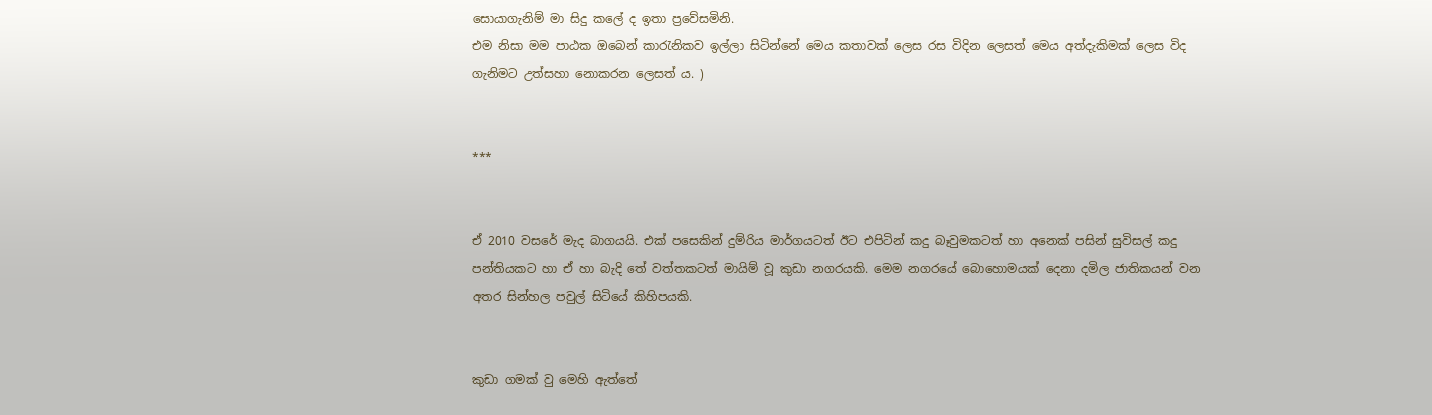සොයාගැනිම් මා සිදු කලේ ද ඉතා ප්‍රවේසමිනි.
එම නිසා මම පාඨක ඔබෙන් කාරැනිකව ඉල්ලා සිටින්නේ මෙය කතාවක් ලෙස රස විදින ලෙසත් මෙය අත්දැකිමක් ලෙස විද ගැනිමට උත්සහා නොකරන ලෙසත්‍ ය. )


***


ඒ 2010 වසරේ මැද බාගයයි. එක් පසෙකින් දුම්රිය මාර්ගයටත් ඊට එපිටින් කදු බෑවුමකටත් හා අනෙක් පසින් සුවිසල් කදු පන්තියකට හා ඒ හා බැදි තේ වත්තකටත් මායිම් වූ කුඩා නගරයකි. මෙම නගරයේ බොහොමයක් දෙනා දමිල ජාතිකයන් වන අතර සින්හල පවුල් සිටියේ කිහිපයකි.


කුඩා ගමක් වු මෙහි ඇත්තේ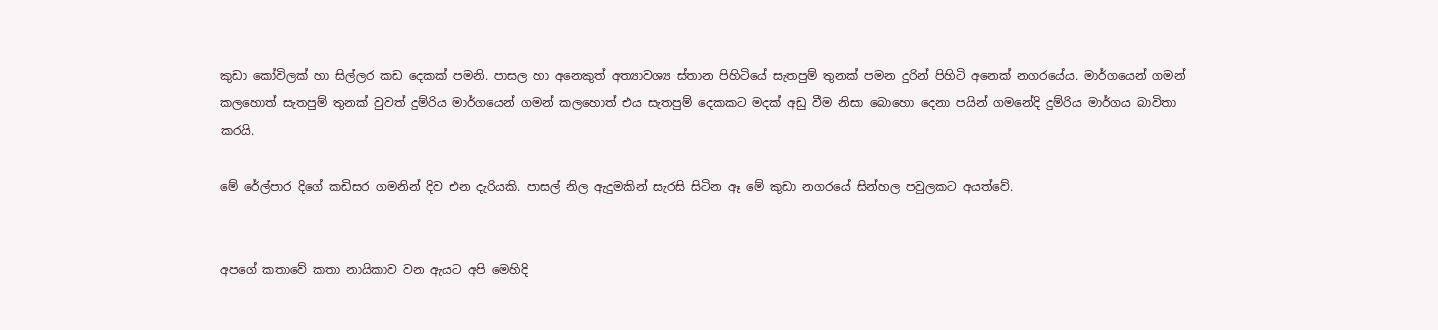කුඩා කෝවිලක් හා සිල්ලර කඩ දෙකක් පමනි. පාසල හා අනෙකුත් අත්‍යාවශ්‍ය ස්තාන පිහිටියේ සැතපුම් තුනක් පමන දුරින් පිහිටි අනෙක් නගරයේය. මාර්ගයෙන් ගමන් කලහොත් සැතපුම් තුනක් වුවත් දුම්රිය මාර්ගයෙන් ගමන් කලහොත් එය සැතපුම් දෙකකට මදක් අඩු වීම නිසා බොහො දෙනා පයින් ගමනේදි දුම්රිය මාර්ගය බාවිතා කරයි.

මේ රේල්පාර දිගේ කඩිසර ගමනින් දිව එන දැරියකි. පාසල් නිල ඇදුමකින් සැරසි සිටින ඈ මේ කුඩා නගරයේ සින්හල පවුලකට අයත්වේ.


අපගේ කතාවේ කතා නායිකාව වන ඇයට අපි මෙහිදි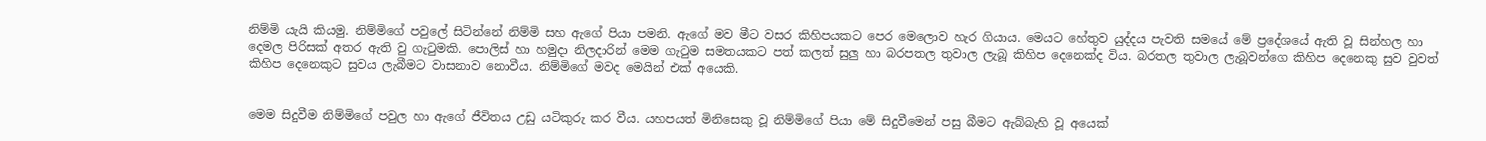නිම්මි යැයි කියමු. නිම්මිගේ පවුලේ සිටින්නේ නිම්මි සහ ඇගේ පියා පමනි. ඇගේ මව මීට වසර කිහිපයකට පෙර මෙලොව හැර ගියාය. මෙයට හේතුව යුද්දය පැවති සමයේ මේ ප්‍රදේශයේ ඇති වූ සින්හල හා දෙමල පිරිසක් අතර ඇති වු ගැටුමකි. පොලිස් හා හමුදා නිලදාරින් මෙම ගැටුම සමතයකට පත් කලත් සුලු හා බරපතල තුවාල ලැබූ කිහිප දෙනෙක්ද විය. බරතල තුවාල ලැබූවන්ගෙ කිහිප දෙනෙකු සුව වුවත් කිහිප දෙනෙකුට සුවය ලැබීමට වාසනාව නොවීය. නිම්මිගේ මවද මෙයින් එක් අයෙකි.


මෙම සිදුවීම නිම්මිගේ පවුල හා ඇගේ ජීවිතය උඩු යටිකුරු කර වීය. යහපයත් මිනිසෙකු වූ නිම්මිගේ පියා මේ සිදුවීමෙන් පසු බීමට ඇබ්බැහි වූ අයෙක්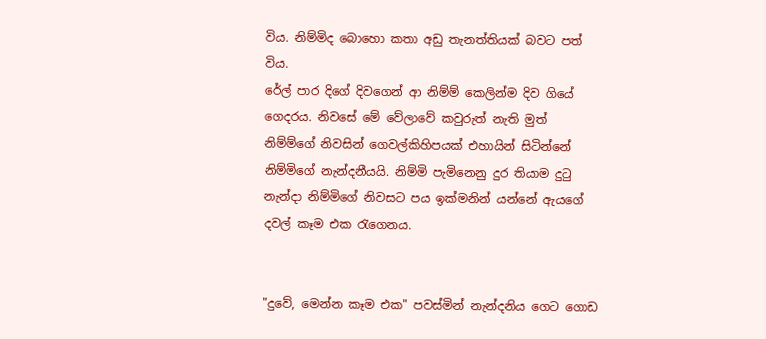විය. නිම්මිද බොහො කතා අඩු තැනත්තියක් බවට පත් විය.
රේල් පාර දිගේ දිවගෙන් ආ නිම්ම් කෙලින්ම දිව ගියේ ගෙදරය. නිවසේ මේ වේලාවේ කවුරුත් නැති මුත් නිම්ම්ගේ නිවසින් ගෙවල්කිහිපයක් එහායින් සිටින්නේ නිම්මිගේ නැන්දනීයයි. නිම්මි පැමිනෙනු දුර තියාම දුටු නැන්දා නිම්මිගේ නිවසට පය ඉක්මනින් යන්නේ ඇයගේ දවල් කෑම එක රැගෙනය.


"දුවේ, මෙන්න කෑම එක" පවස්මින් නැන්දනිය ගෙට ගොඩ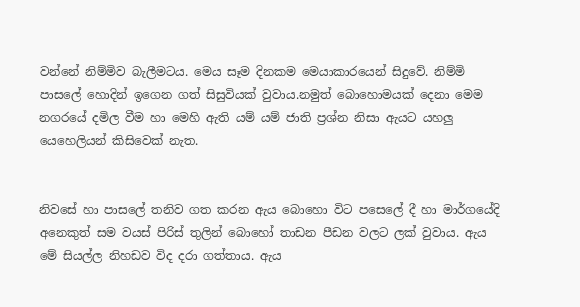වන්නේ නිම්මිව බැලීමටය. මෙය සෑම දිනකම මෙයාකාරයෙන් සිදුවේ. නිම්මි පාසලේ හොදින් ඉගෙන ගත් සිසුවියක් වුවාය.නමුත් බොහොමයක් දෙනා මෙම නගරයේ දමිල වීම හා මෙහි ඇති යම් යම් ජාති ප්‍රශ්න නිසා ඇයට යහලු යෙහෙලියන් කිසිවෙක් නැත.


නිවසේ හා පාසලේ තනිව ගත කරන ඇය බොහො විට පසෙලේ දී හා මාර්ගයේදි අනෙකුත් සම වයස් පිරිස් තුලින් බොහෝ තාඩන පීඩන වලට ලක් වුවාය. ඇය මේ සියල්ල නිහඩව විද දරා ගත්තාය. ඇය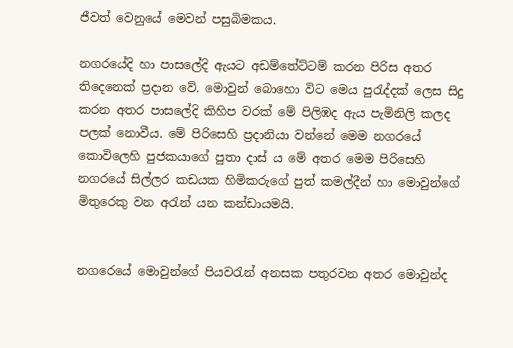ජීවත් වෙනුයේ මෙවන් පසුබිමකය.

නගරයේදි හා පාසලේදි ඇයට අඩම්තේට්ටම් කරන පිරිස අතර තිදෙනෙක් ප්‍රදාන වේ. මොවුන් බොහො විට මෙය පුරැද්දක් ලෙස සිදු කරන අතර පාසලේදි කිහිප වරක් මේ පිලිඹද ඇය පැමිනිලි කලද පලක් නොවීය. මේ පිරිසෙහි ප්‍රදානියා වන්නේ මෙම නගරයේ කොවිලෙහි පුජකයාගේ පුතා දාස් ය මේ අතර මෙම පිරිසෙහි නගරයේ සිල්ලර කඩයක හිමිකරුගේ පුත් කමල්දීන් හා මොවුන්ගේ මිතුරෙකු වන අරැන් යන කන්ඩායමයි.


නගරෙයේ මොවුන්ගේ පියවරැන් අනසක පතුරවන අතර මොවුන්ද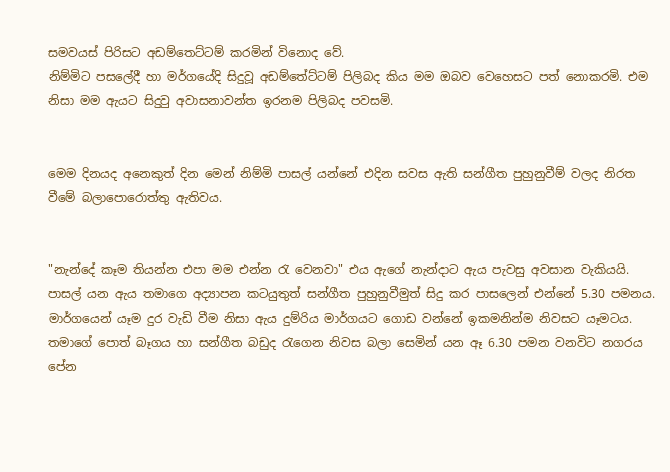සමවයස් පිරිසට අඩම්තෙට්ටම් කරමින් විනොද වේ.
නිම්මිට පසලේදී හා මර්ගයේදි සිදුවූ අඩම්තේට්ටම් පිලිබද කිය මම ඔබව වෙහෙසට පත් නොකරමි. එම නිසා මම ඇයට සිදුවු අවාසනාවන්ත ඉරනම පිලිබද පවසමි.


මෙම දිනයද අනෙකුත් දින මෙන් නිම්මි පාසල් යන්නේ එදින සවස ඇති සන්ගීත පුහුනුවීම් වලද නිරත වීමේ බලාපොරොත්තු ඇතිවය.


"නැන්දේ කෑම තියන්න එපා මම එන්න රැ වෙනවා" එය ඇගේ නැන්දාට ඇය පැවසු අවසාන වැකියයි. පාසල්‍ යන ඇය තමාගෙ අද්‍යාපන කටයුතුත් සන්ගීත පුහුනුවීමුත් සිදු කර පාසලෙන් එන්නේ 5.30 පමනය. මාර්ගයෙන් යෑම දුර වැඩි වීම නිසා ඇය දුම්රිය මාර්ගයට ගොඩ වන්නේ ඉකමනින්ම නිවසට යෑමටය.
තමාගේ පොත් බෑගය හා සන්ගීත බඩුද රැගෙන නිවස බලා සෙමින් යන ඈ 6.30 පමන වනවිට නගරය පේන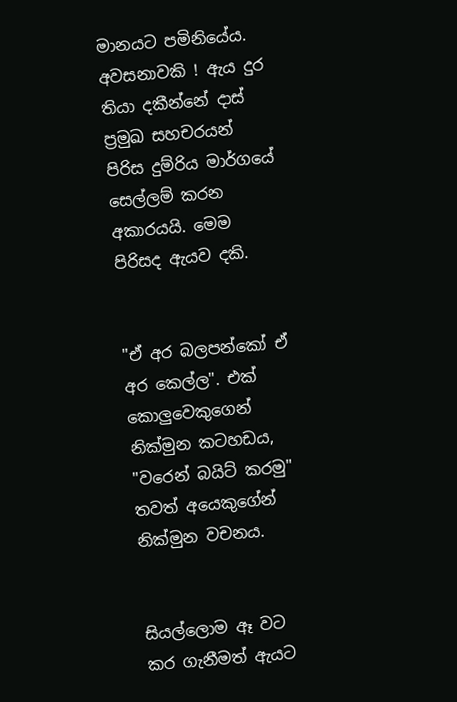මානයට පමිනියේය. අවසනාවකි ! ඇය දුර තියා දකීන්නේ දාස් ප්‍රමුඛ සහචරයන් පිරිස දුම්රිය මාර්ගයේ සෙල්ලම් කරන අකාරයයි. මෙම පිරිසද ඇයව දකි.


"ඒ අර බලපන්කෝ ඒ අර කෙල්ල". එක් කොලුවෙකුගෙන් නික්මුන කටහඩය, "වරෙන් බයිට් කරමු" තවත් අයෙකුගේන් නික්මුන වචනය.


සියල්ලොම ඈ වට කර ගැනීමත් ඇයට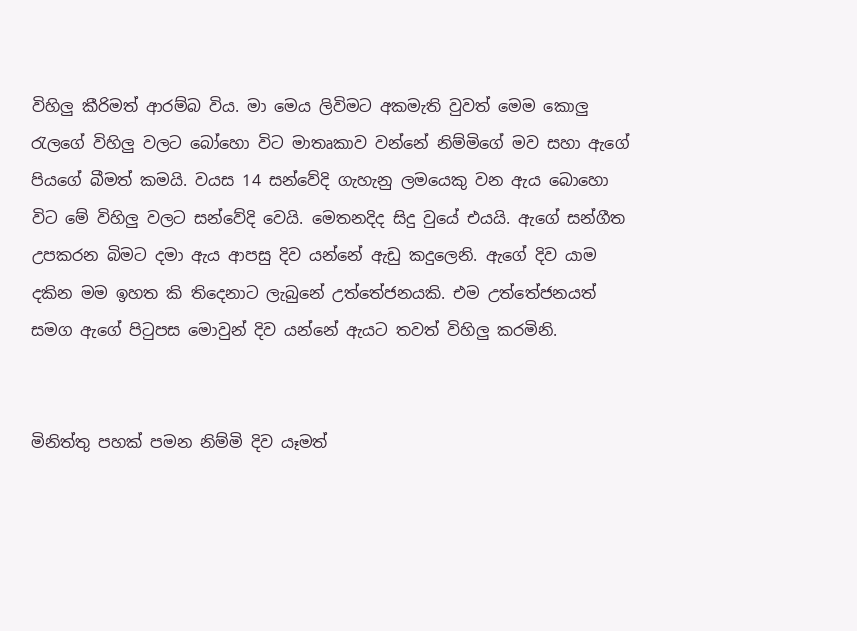විහිලු කීරිමත් ආරම්බ විය. මා මෙය ලිවිමට අකමැති වුවත් මෙම කොලු රැලගේ විහිලු වලට බෝහො විට මාතෘකාව වන්නේ නිම්මිගේ මව සහා ඇගේ පියගේ බීමත් කමයි. වයස 14 සන්වේදි ගැහැනු ලමයෙකු වන ඇය බොහො විට මේ විහිලු වලට සන්වේදි වෙයි. මෙතනදිද සිදු වුයේ එයයි. ඇගේ සන්ගීත උපකරන බිමට දමා ඇය ආපසු දිව යන්නේ ඇඩු කදුලෙනි. ඇගේ දිව යාම දකින මම ඉහත කි තිදෙනාට ලැබුනේ උත්තේජනයකි. එම උත්තේජනයත් සමග ඇගේ පිටුපස මොවුන් දිව යන්නේ ඇයට තවත් විහිලු කරමිනි.


මිනිත්තු පහක් පමන නිම්මි දිව යෑමත්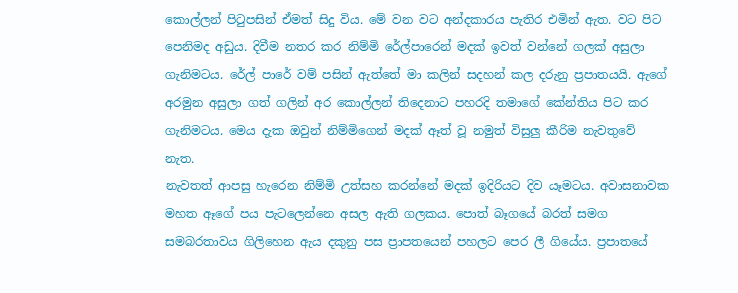කොල්ලන් පිටුපසින් ඒමත් සිදු විය. මේ වන වට අන්දකාරය පැතිර එමින් ඇත. වට පිට පෙනිමද අඩුය. දිවීම නතර කර නිම්මි රේල්පාරෙන් මදක් ඉවත් වන්නේ ගලක් අසුලා ගැනිමටය. රේල් පාරේ වම් පසින් ඇත්තේ මා කලින් සදහන් කල දරුනු ප්‍රපාතයයි. ඇගේ අරමුන අසුලා ගත් ගලින් අර කොල්ලන් තිදෙනාට පහරදි තමාගේ කේන්තිය පිට කර ගැනිමටය. මෙය දැක ඔවුන් නිම්මිගෙන් මදක් ඈත් වූ නමුත් විසුලු කීරිම නැවතුවේ නැත.
නැවතත් ආපසු හැරෙන නිම්මි උත්සහ කරන්නේ මදක් ඉදිරියට දිව යෑමටය. අවාසනාවක මහත ඈගේ පය පැටලෙන්නෙ අසල ඇති ගලකය. පොත් බෑගයේ බරත් සමග සමබරතාවය ගිලිහෙන ඇය දකුනු පස ප්‍රාපතයෙන් පහලට පෙර ලී ගියේය. ප්‍රපාතයේ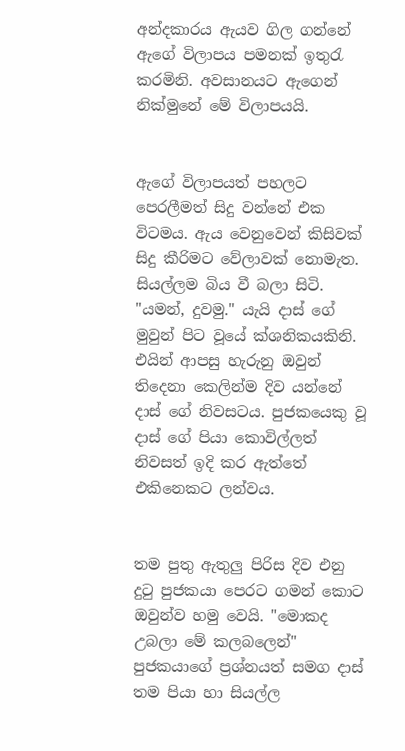අන්දකාරය ඇයව ගිල ගන්නේ ඇගේ විලාපය පමනක් ඉතුරැ කරමිනි. අවසානයට ඇගෙන් නික්මුනේ මේ විලාපයයි.


ඇගේ විලාපයත් පහලට පෙරලීමත් සිදු වන්නේ එක විටමය. ඇය වෙනුවෙන් කිසිවක් සිදු කීරිමට වේලාවක් නොමැත. සියල්ලම බිය වී බලා සිටි. "යමන්, දුවමු." යැයි දාස් ගේ මුවුන් පිට වූයේ ක්ශනිකයකිනි. එයින් ආපසු හැරුනු ඔවුන් තිදෙනා කෙලින්ම දිව යන්නේ දාස් ගේ නිවසටය. පුජකයෙකු වූ දාස් ගේ පියා කොවිල්ලත් නිවසත් ඉදි කර ඇත්තේ එකිනෙකට ලන්වය.


තම පුතු ඇතුලු පිරිස දිව එනු දුටු පුජකයා පෙරට ගමන් කොට ඔවුන්ව හමු වෙයි. "මොකද උබලා මේ කලබලෙන්" පුජකයාගේ ප්‍රශ්නයත් සමග දාස් තම පියා හා සියල්ල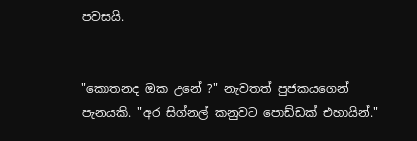පවසයි.


"කොතනද ඔක උනේ ?" නැවතත් පුජකයගෙන් පැනයකි. "අර සිග්නල් කනුවට පොඩ්ඩක් එහායින්."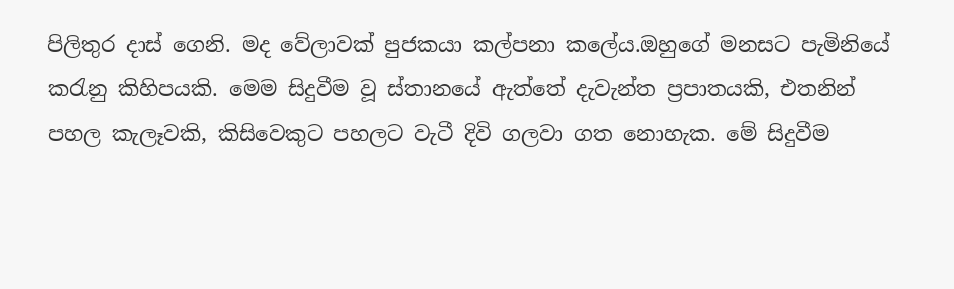පිලිතුර දාස් ගෙනි. මද වේලාවක් පුජකයා කල්පනා කලේය.ඔහුගේ මනසට පැමිනියේ කරැනු කිහිපයකි. මෙම සිදුවීම වූ ස්තානයේ ඇත්තේ දැවැන්ත ප්‍රපාතයකි, එතනින් පහල කැලෑවකි, කිසිවෙකුට පහලට වැටී දිවි ගලවා ගත නොහැක. මේ සිදුවීම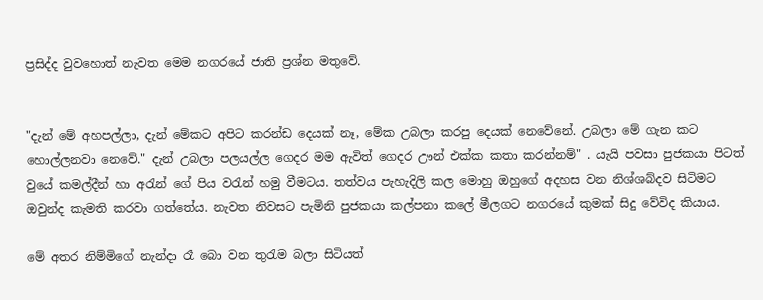ප්‍රසිද්ද වුවහොත් නැවත මෙම නගරයේ ජාති ප්‍රශ්න මතුවේ.


"දැන් මේ අහපල්ලා, දැන් මේකට අපිට කරන්ඩ දෙයක් නෑ, මේක උබලා කරපු දෙයක් නෙවේනේ. උබලා මේ ගැන කට හොල්ලනවා නෙවේ." දැන් උබලා පලයල්ල ගෙදර මම ඇවිත් ගෙදර ඌන් එක්ක කතා කරන්නම්" . යැයි පවසා පුජකයා පිටත් වුයේ කමල්දීන් හා අරැන් ගේ පිය වරැන් හමු වීමටය. තත්වය පැහැදිලි කල මොහු ඔහුගේ අදහස වන නිශ්ශබ්දව සිටිමට ඔවුන්ද කැමති කරවා ගත්තේය. නැවත නිවසට පැමිනි පුජකයා කල්පනා කලේ මීලගට නගරයේ කුමක් සිදු වේවිද කියාය.

මේ අතර නිම්මිගේ නැන්දා රෑ බො වන තුරැම බලා සිටියත්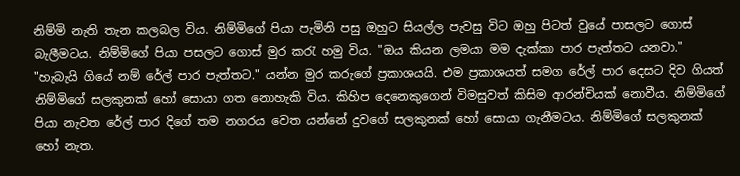නිම්මි නැති තැන කලබල විය. නිම්මිගේ පියා පැමිනි පසු ඔහුට සියල්ල පැවසු විට ඔහු පිටත් වුයේ පාසලට ගොස් බැලීමටය. නිම්මිගේ පියා පසලට ගොස් මුර කරැ හමු විය. "ඔය කියන ලමයා මම දැක්කා පාර පැත්තට යනවා." "හැබැයි ගියේ නම් රේල් පාර පැත්තට." යන්න මුර කරුගේ ප්‍රකාශයයි. එම ප්‍රකාශයත් සමග රේල් පාර දෙසට දිව ගියත් නිම්මිගේ සලකුනක් හෝ සොයා ගත නොහැකි විය. කිහිප දෙනෙකුගෙන් විමසුවත් කිසිම ආරන්චියක් නොවීය. නිම්මිගේ පියා නැවත රේල් පාර දිගේ තම නගරය වෙත යන්නේ දුවගේ සලකුනක් හෝ සොයා ගැනීමටය. නිම්මිගේ සලකුනක් හෝ නැත.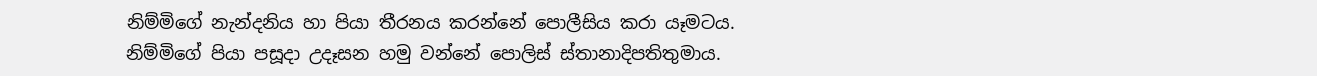නිම්මිගේ නැන්දනිය හා පියා තීරනය කරන්නේ පොලීසිය කරා යෑමටය. නිම්මිගේ පියා පසූදා උදෑසන හමු වන්නේ පොලිස් ස්තානාදිපතිතුමාය.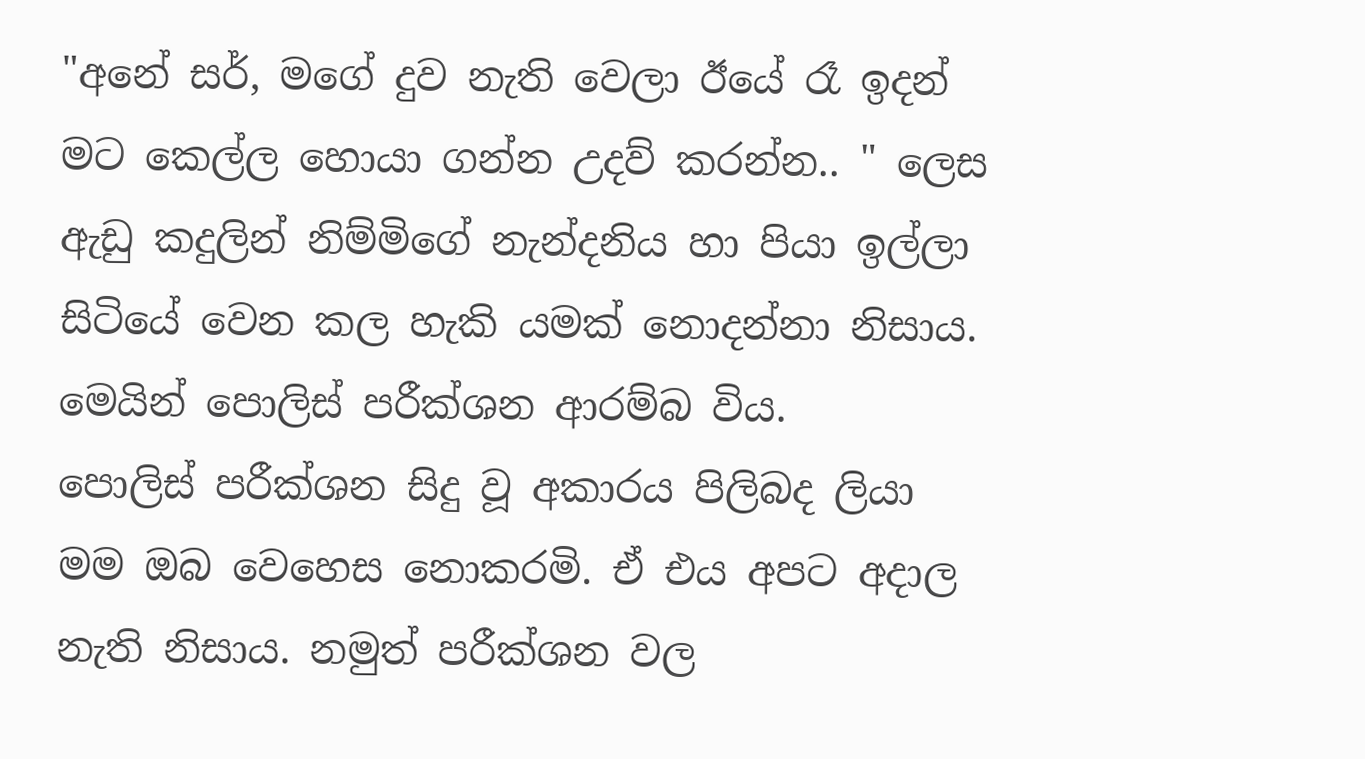"අනේ සර්, මගේ දුව නැති වෙලා ඊයේ රෑ ඉදන් මට කෙල්ල හොයා ගන්න උදව් කරන්න.. " ලෙස ඇඩු කදුලින් නිම්මිගේ නැන්දනිය හා පියා ඉල්ලා සිටියේ වෙන කල හැකි යමක් නොදන්නා නිසාය. මෙයින් පොලිස් පරීක්ශන ආරම්බ විය.
පොලිස් පරීක්ශන සිදු වූ අකාරය පිලිබද ලියා මම ඔබ වෙහෙස නොකරමි. ඒ එය අපට අදාල නැති නිසාය. නමුත් පරීක්ශන වල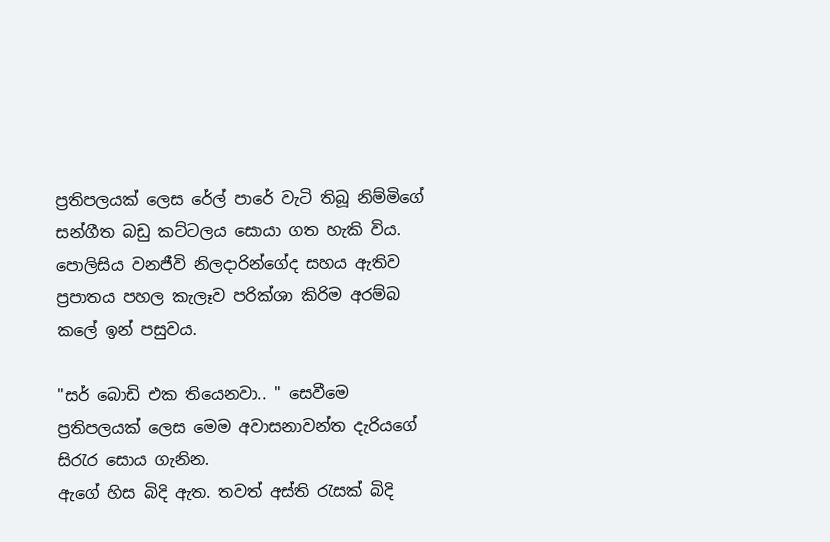ප්‍රතිපලයක් ලෙස රේල් පාරේ වැටි තිබූ නිම්මිගේ සන්ගීත බඩු කට්ටලය සොයා ගත හැකි විය. පොලිසිය වනජීවි නිලදාරින්ගේද සහය ඇතිව ප්‍රපාතය පහල කැලෑව පරික්ශා කිරිම අරම්බ කලේ ඉන් පසුවය.

"සර් බොඩි එක තියෙනවා.. " සෙවීමෙ ප්‍රතිපලයක් ලෙස මෙම අවාසනාවන්ත දැරියගේ සිරැර සොය ගැනින.
ඇගේ හිස බිදි ඇත. තවත් අස්ති රැසක් බිදි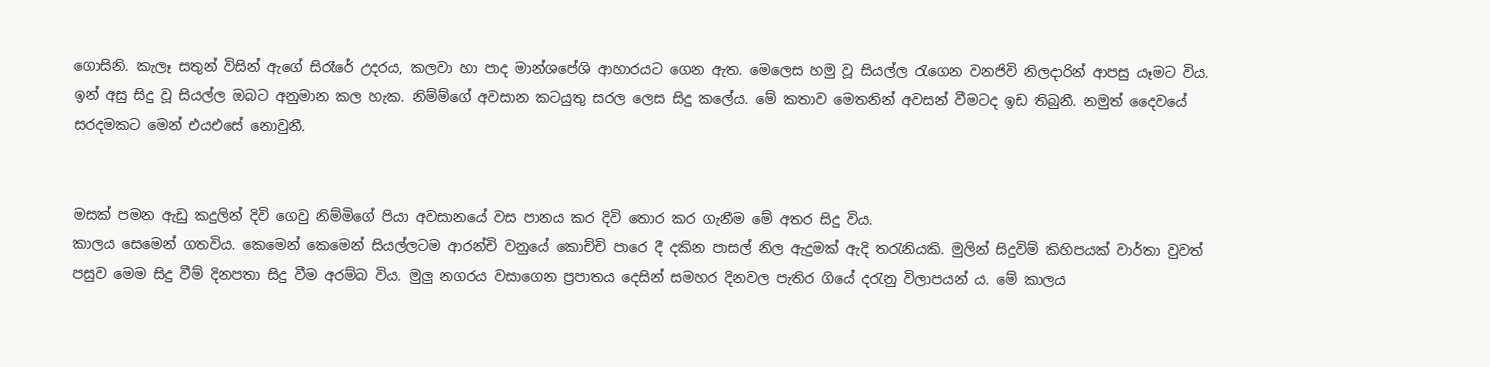ගොසිනි. කැලෑ සතුන් විසින් ඇගේ සිරෑරේ උදරය, කලවා හා පාද මාන්ශපේශි ආහාරයට ගෙන ඇත. මෙලෙස හමු වූ සියල්ල රැගෙන වනජිවි නිලදාරින් ආපසු යෑමට විය. ඉන් අසු සිදු වූ සියල්ල ඔබට අනුමාන කල හැක. නිම්ම්ගේ අවසාන කටයුතු සරල ලෙස සිදු කලේය. මේ කතාව මෙතනින් අවසන් වීමටද ඉඩ තිබුනී. නමුත් දෛවයේ සරදමකට මෙන් එයඑසේ නොවුනී.


මසක් පමන ඇඩු කදුලින් දිවි ගෙවු නිම්මිගේ පියා අවසානයේ වස පානය කර දිවි තොර කර ගැනීම මේ අතර සිදු විය.
කාලය සෙමෙන් ගතවිය. කෙමෙන් කෙමෙන් සියල්ලටම ආරන්චි වනුයේ කොච්චි පාරෙ දී දකින පාසල් නිල ඇදුමක් ඇදි තරැනියකි. මුලින් සිදුවිම් කිහිපයක් වාර්තා වුවත් පසුව මෙම සිදු වීම් දිනපතා සිදු වීම අරම්බ විය. මුලු නගරය වසාගෙන ප්‍රපාතය දෙසින් සමහර දිනවල පැතිර ගියේ දරැනු විලාපයන්‍ ය. මේ කාලය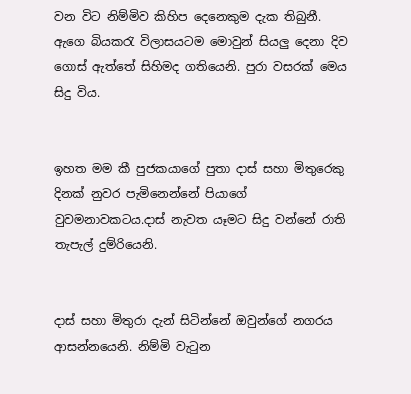වන විට නිම්මිව කිහිප දෙනෙකුම දැක තිබුනී. ඇගෙ බියකරැ විලාසයටම මොවුන් සියලු දෙනා දිව ගොස් ඇත්තේ සිහිමද ගතියෙනි. පුරා වසරක් මෙය සිදු විය.


ඉහත මම කී පුජකයාගේ පුතා දාස් සහා මිතුරෙකු දිනක් නුවර පැමිනෙන්නේ පියාගේ වුවමනාවකටය.දාස් නැවත යෑමට සිදු වන්නේ රාති තැපැල් දුම්රියෙනි.


දාස් සහා මිතුරා දැන් සිටින්නේ ඔවුන්ගේ නගරය ආසන්නයෙනි. නිම්මි වැටුන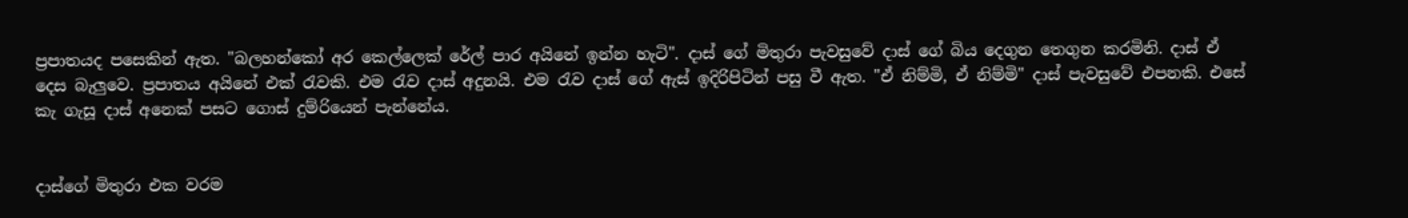ප්‍රපාතයද පසෙකින් ඇත. "බලහන්කෝ අර කෙල්ලෙක් රේල් පාර අයිනේ ඉන්න හැටි". දාස් ගේ මිතුරා පැවසුවේ දාස් ගේ බිය දෙගුන තෙගුන කරමිනි. දාස් ඒ දෙස බැලුවෙ. ප්‍රපාතය අයිනේ එක් රැවකි. එම රැව දාස් අදුනයි. එම රැව දාස් ගේ ඇස් ඉදිරිපිටින් පසු වී ඇත. "ඒ නිම්මි, ඒ නිම්මි" දාස් පැවසුවේ එපනකි. එසේ කැ ගැසූ දාස් අනෙක් පසට ගොස් දුම්රියෙන් පැන්නේය.


දාස්ගේ මිතුරා එක වරම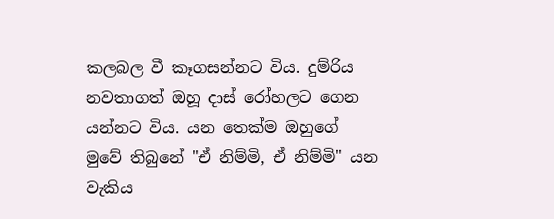කලබල වී කෑගසන්නට විය. දුම්රිය නවතාගත් ඔහූ දාස් රෝහලට ගෙන යන්නට විය. යන තෙක්ම ඔහුගේ මුවේ තිබුනේ "ඒ නිම්මි, ඒ නිම්මි" යන වැකිය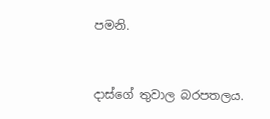පමනි.


දාස්ගේ තුවාල බරපතලය.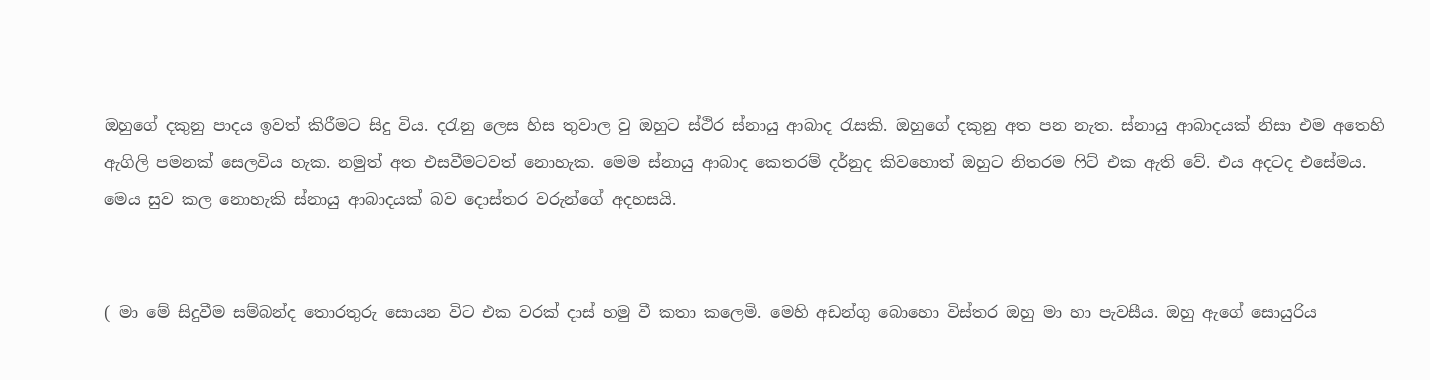ඔහුගේ දකුනු පාදය ඉවත් කිරීමට සිදු විය. දරැනු ලෙස හිස තුවාල වු ඔහුට ස්ථිර ස්නායු ආබාද රැසකි. ඔහුගේ දකුනු අත පන නැත. ස්නායු ආබාදයක් නිසා එම අතෙහි ඇගිලි පමනක් සෙලවිය හැක. නමුත් අත එසවීමටවත් නොහැක. මෙම ස්නායු ආබාද කෙතරම් දර්නුද කිවහොත් ඔහුට නිතරම ෆිට් එක ඇති වේ. එය අදටද එසේමය. මෙය සුව කල නොහැකි ස්නායු ආබාදයක් බව දොස්තර වරුන්ගේ අදහසයි.


( මා මේ සිදුවීම සම්බන්ද තොරතුරු සොයන විට එක වරක් දාස් හමු වී කතා කලෙමි. මෙහි අඩන්ගු බොහො විස්තර ඔහු මා හා පැවසීය. ඔහු ඇගේ සොයුරිය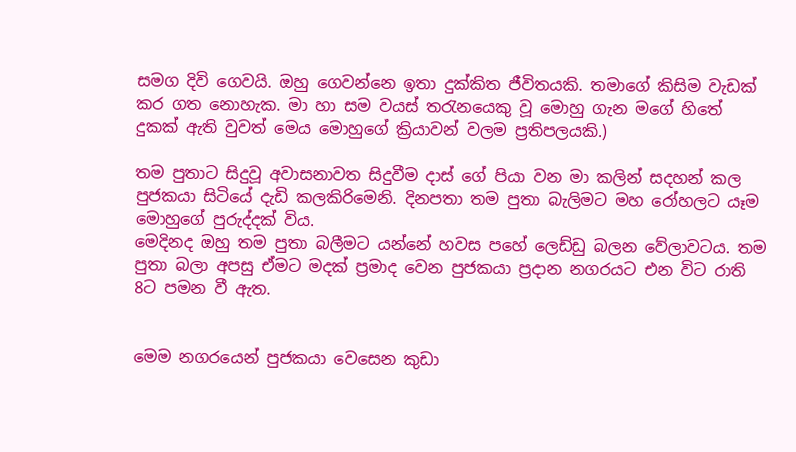සමග දිවි ගෙවයි. ඔහු ගෙවන්නෙ ඉතා දුක්කිත ජීවිතයකි. තමාගේ කිසිම වැඩක් කර ගත නොහැක. මා හා සම වයස් තරැනයෙකු වූ මොහු ගැන මගේ හිතේ දුකක් ඇති වුවත් මෙය මොහුගේ ක්‍රියාවන් වලම ප්‍රතිපලයකි.)

තම පුතාට සිදුවූ අවාසනාවත සිදුවීම දාස් ගේ පියා වන මා කලින් සදහන් කල පුජකයා සිටියේ දැඩි කලකිරිමෙනි. දිනපතා තම පුතා බැලිමට මහ රෝහලට යෑම මොහුගේ පුරුද්දක් විය.
මෙදිනද ඔහු තම පුතා බලීමට යන්නේ හවස පහේ ලෙඩ්ඩු බලන වේලාවටය. තම පුතා බලා අපසු ඒමට මදක් ප්‍රමාද වෙන පුජකයා ප්‍රදාන නගරයට එන විට රාති 8ට පමන වී ඇත.


මෙම නගරයෙන් පුජකයා වෙසෙන කුඩා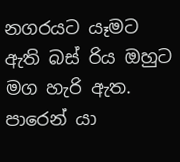නගරයට යෑමට ඇති බස් රිය ඔහුට මග හැරි ඇත. පාරෙන් යා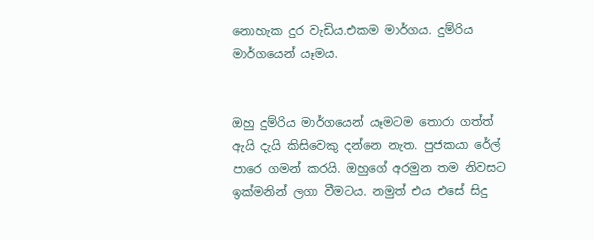නොහැක දුර වැඩිය.එකම මාර්ගය. දුම්රිය මාර්ගයෙන් යෑමය.


ඔහු දුම්රිය මාර්ගයෙන් යෑමටම තොරා ගත්ත් ඇයි දැයි කිසිවෙකු දන්නෙ නැත. පුජකයා රේල් පාරෙ ගමන් කරයි. ඔහුගේ අරමුන තම නිවසට ඉක්මනින් ලගා වීමටය. නමුත් එය එසේ සිදු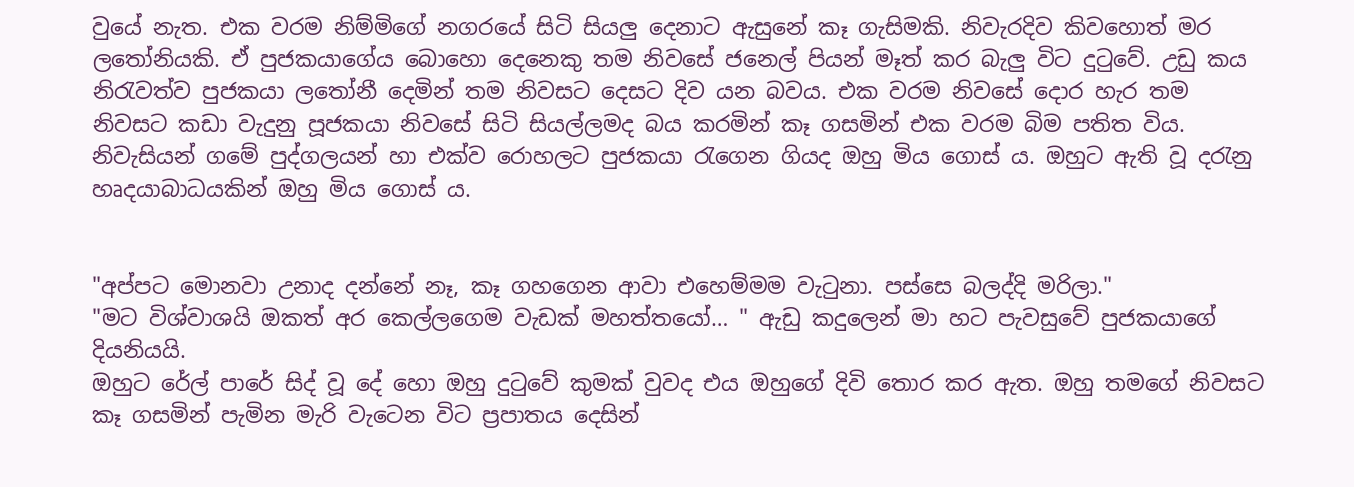වුයේ නැත. එක වරම නිම්මිගේ නගරයේ සිටි සියලු දෙනාට ඇසුනේ කෑ ගැසිමකි. නිවැරදිව කිවහොත් මර ලතෝනියකි. ඒ පුජකයාගේය බොහො දෙනෙකු තම නිවසේ ජනෙල් පියන් මෑත් කර බැලු විට දුටුවේ. උඩු කය නිරැවත්ව පුජකයා ලතෝනී දෙමින් තම නිවසට දෙසට දිව යන බවය. එක වරම නිවසේ දොර හැර තම නිවසට කඩා වැදුනු පූජකයා නිවසේ සිටි සියල්ලමද බය කරමින් කෑ ගසමින් එක වරම බිම පතිත විය.
නිවැසියන් ගමේ පුද්ගලයන් හා එක්ව රොහලට පුජකයා රැගෙන ගියද ඔහු මිය ගොස්‍ ය. ඔහුට ඇති වූ දරැනු හෘදයාබාධයකින් ඔහු මිය ගොස්‍ ය.


"අප්පට මොනවා උනාද දන්නේ නෑ, කෑ ගහගෙන ආවා එහෙම්මම වැටුනා. පස්සෙ බලද්දි මරිලා."
"මට විශ්වාශයි ඔකත් අර කෙල්ලගෙම වැඩක් මහත්තයෝ… " ඇඩු කදුලෙන් මා හට පැවසුවේ පුජකයාගේ දියනියයි.
ඔහුට රේල් පාරේ සිද් වූ දේ හො ඔහු දුටුවේ කුමක් වුවද එය ඔහුගේ දිවි තොර කර ඇත. ඔහු තමගේ නිවසට කෑ ගසමින් පැමින මැරි වැටෙන විට ප්‍රපාතය දෙසින්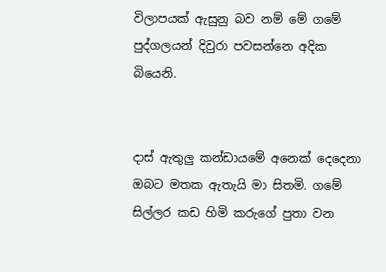විලාපයක් ඇසුනු බව නම් මේ ගමේ පුද්ගලයන් දිවුරා පවසන්නෙ අදික බියෙනි.


දාස් ඇතුලු කන්ඩායමේ අනෙක් දෙදෙනා ඔබට මතක ඇතැයි මා සිතමි. ගමේ සිල්ලර කඩ හිමි කරුගේ පුතා වන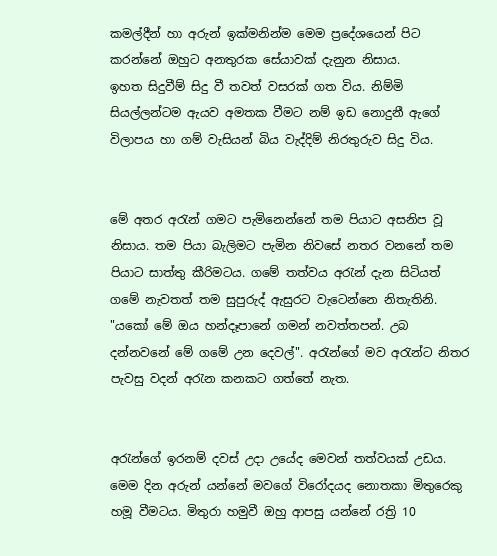කමල්දීන් හා අරුන් ඉක්මනින්ම මෙම ප්‍රදේශයෙන් පිට කරන්නේ ඔහුට අනතුරක සේයාවක් දැනුන නිසාය.
ඉහත සිදුවීම් සිදු වී තවත් වසරක් ගත විය. නිම්මි සියල්ලන්ටම ඇයව අමතක වීමට නම් ඉඩ නොදුනී ඇගේ විලාපය හා ගම් වැසියන් බිය වැද්දිම් නිරතුරුව සිදු විය.


මේ අතර අරැන් ගමට පැමිනෙන්නේ තම පියාට අසනිප වූ නිසාය. තම පියා බැලිමට පැමින නිවසේ නතර වනනේ තම පියාට සාත්තු කීරිමටය. ගමේ තත්වය අරැන් දැන සිටියත් ගමේ නැවතත් තම සුපුරුද් ඇසුරට වැටෙන්නෙ නිතැතිනි.
"යකෝ මේ ඔය හන්දෑපානේ ගමන් නවත්තපන්. උබ දන්නවනේ මේ ගමේ උන දෙවල්". අරැන්ගේ මව අරැන්ට නිතර පැවසු වදන් අරැන කනකට ගත්තේ නැත.


අරැන්ගේ ඉරනම් දවස් උදා උයේද මෙවන් තත්වයක් උඩය. මෙම දින අරුන් යන්නේ මවගේ විරෝදයද නොතකා මිතුරෙකු හමූ වීමටය. මිතුරා හමුවී ඔහු ආපසු යන්නේ රත්‍රි 10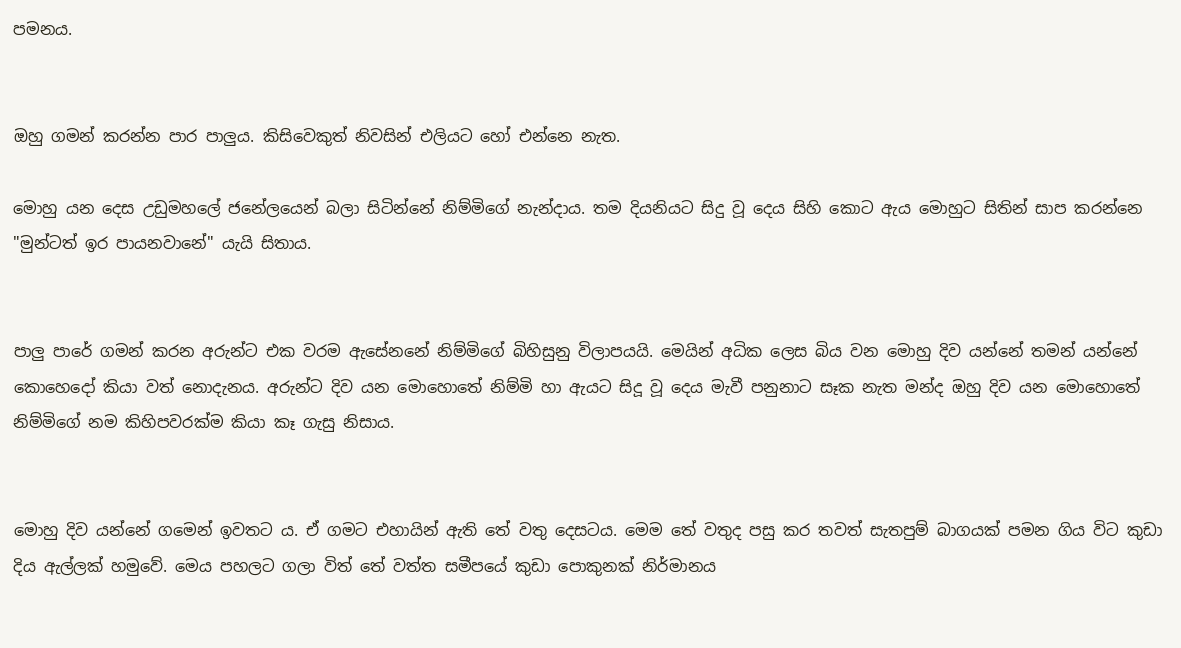පමනය.


ඔහු ගමන් කරන්න පාර පාලුය. කිසිවෙකුත් නිවසින් එලියට හෝ එන්නෙ නැත.

මොහු යන දෙස උඩුමහලේ ජනේලයෙන් බලා සිටින්නේ නිම්මිගේ නැන්දාය. තම දියනියට සිදු වූ දෙය සිහි කොට ඇය මොහුට සිතින් සාප කරන්නෙ "මුන්ටත් ඉර පායනවානේ" යැයි සිතාය.


පාලු පාරේ ගමන් කරන අරුන්ට එක වරම ඇසේනනේ නිම්මිගේ බිහිසුනු විලාපයයි. මෙයින් අධික ලෙස බිය වන මොහු දිව යන්නේ තමන් යන්නේ කොහෙදෝ කියා වත් නොදැනය. අරුන්ට දිව යන මොහොතේ නිම්මි හා ඇයට සිදූ වූ දෙය මැවී පනුනාට සෑක නැත මන්ද ඔහු දිව යන මොහොතේ නිම්මිගේ නම කිහිපවරක්ම කියා කෑ ගැසු නිසාය.


මොහු දිව යන්නේ ගමෙන් ඉවතට ය. ඒ ගමට එහායින් ඇති තේ වතු දෙසටය. මෙම තේ වතුද පසු කර තවත් සැතපුම් බාගයක් පමන ගිය විට කුඩා දිය ඇල්ලක් හමුවේ. මෙය පහලට ගලා විත් තේ වත්ත සමීපයේ කුඩා පොකුනක් නිර්මානය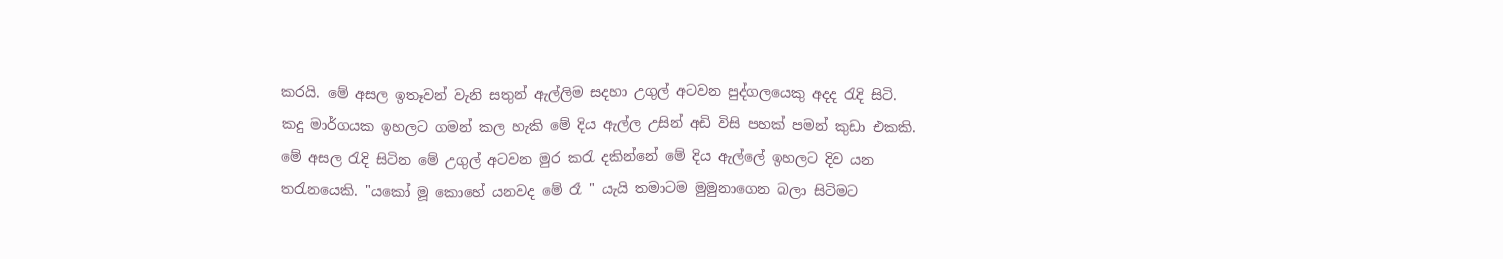කරයි. මේ අසල ඉතෑවන් වැනි සතුන් ඇල්ලිම සදහා උගුල් අටවන පුද්ගලයෙකු අදද රැදි සිටි. කදු මාර්ගයක ඉහලට ගමන් කල හැකි මේ දිය ඇල්ල උසින් අඩි විසි පහක් පමන් කුඩා එකකි. මේ අසල රැදි සිටින මේ උගුල් අටවන මුර කරැ දකින්නේ මේ දිය ඇල්ලේ ඉහලට දිව යන තරැනයෙකි. "යකෝ මූ කොහේ යනවද මේ රෑ " යැයි තමාටම මුමුනාගෙන බලා සිටිමට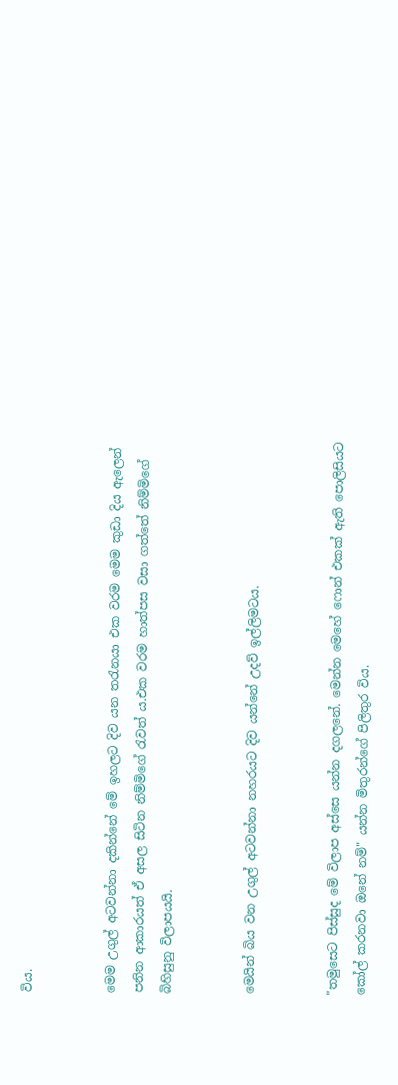විය.


මෙම උගුල් අටවන්නා දකින්නේ මේ ඉහලට දිව යන තරැනයා එක වරම මෙම කුඩා දිය ඇලෙන් පනින ආකාරයත් ඒ අසල සිටින නිම්මිගේ රැවත්‍ ය.එක වරම හාත්පස වසා ගත්තේ නිම්මිගේ බිහිසුනු විලාපයයි.


මෙයින් බිය වන උගුල් අටවන්නා නහරයට දිව යන්නේ උදව් ඉල්ලිමටය.


"තමුසෙට පිස්සුද මේ විලාප අස්සෙ යන්න දගලනේ. මෙන්න මෙහේ ෆොන් එකක් ඇති පොලිසියට කෝල් කරනවා ඔනේ නම්" යන්න මිතුරන්ගේ පිලිතුර විය.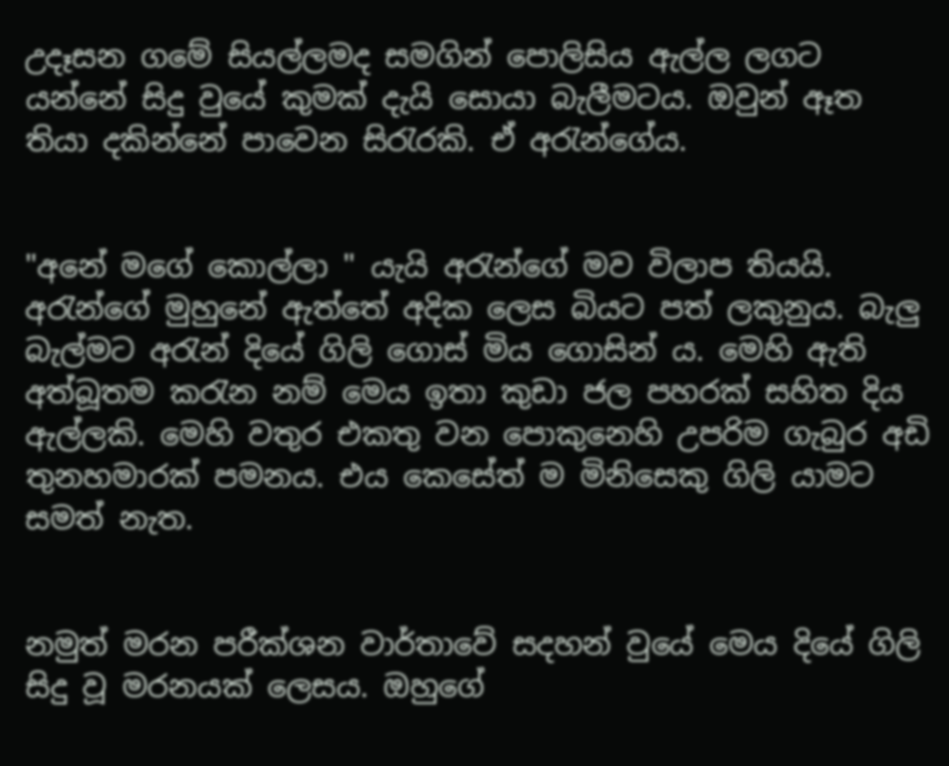උදෑසන ගමේ සියල්ලමද සමගින් පොලිසිය ඇල්ල ලගට යන්නේ සිදු වුයේ කුමක් දැයි සොයා බැලීමටය. ඔවුන් ඈත තියා දකින්නේ පාවෙන සිරැරකි. ඒ අරැන්ගේය.


"අනේ මගේ කොල්ලා " යැයි අරැන්ගේ මව විලාප තියයි. අරැන්ගේ මුහුනේ ඇත්තේ අදික ලෙස බියට පත් ලකුනුය. බැලු බැල්මට අරැන් දියේ ගිලි ගොස් මිය ගොසින්‍ ය. මෙහි ඇති අත්බූතම කරැන නම් මෙය ඉතා කුඩා ජල පහරක් සහිත දිය ඇල්ලකි. මෙහි වතුර එකතු වන පොකුනෙහි උපරිම ගැබුර අඩි තුනහමාරක් පමනය. එය කෙසේත් ම මිනිසෙකු ගිලි යාමට සමත් නැත.


නමුත් මරන පරීක්ශන වාර්තාවේ සදහන් වුයේ මෙය දියේ ගිලි සිදු වූ මරනයක් ලෙසය. ඔහුගේ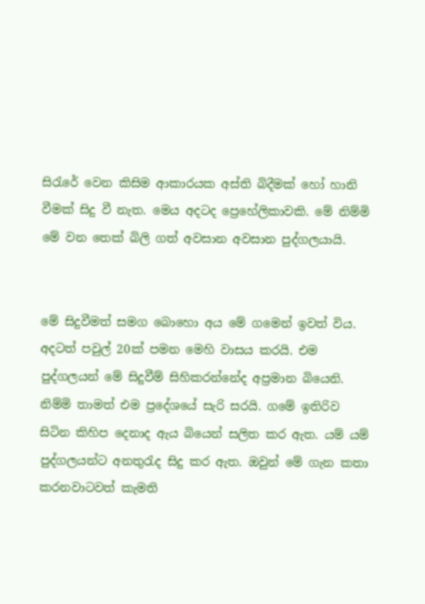සිරැරේ වෙන කිසිම ආකාරයක අස්ති බිදීමක් හෝ හානි වීමක් සිදු වී නැත. මෙය අදටද ප්‍රෙහේලිකාවකි. මේ නිම්මි මේ වන තෙක් බිලි ගත් අවසාන අවසාන පුද්ගලයායි.


මේ සිදුවීමත් සමග බොහො අය මේ ගමෙන් ඉවත් විය. අදටත් පවුල් 20ක් පමන මෙහි වාසය කරයි. එම පුද්ගලයන් මේ සිදුවීම් සිහිකරන්නේද අප්‍රමාන බියෙනි. නිම්මි තාමත් එම ප්‍රදේශයේ සැරි සරයි. ගමේ ඉතිරිව සිටින කිහිප දෙනාද ඇය බියෙන් සලිත කර ඇත. යම් යම් පුද්ගලයන්ට අනතුරැද සිදු කර ඇත. ඔවුන් මේ ගැන කතා කරනවාටවත් කැමති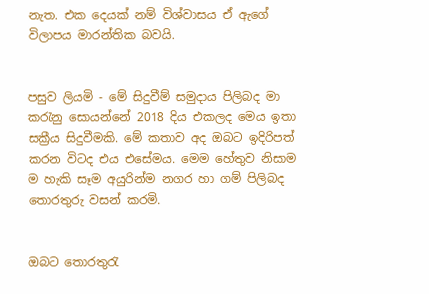නැත. එක දෙයක් නම් විශ්වාසය ඒ ඇගේ විලාපය මාරන්තික බවයි.


පසුව ලියමි - මේ සිදුවීම් සමුදාය පිලිබද මා කරැනු සොයන්නේ 2018 දිය එකලද මෙය ඉතා සක්‍රීය සිදුවීමකි. මේ කතාව අද ඔබට ඉදිරිපත් කරන විටද එය එසේමය. මෙම හේතුව නිසාම ම හැකි සෑම අයුරින්ම නගර හා ගම් පිලිබද තොරතුරු වසන් කරමි.


ඔබට තොරතුරැ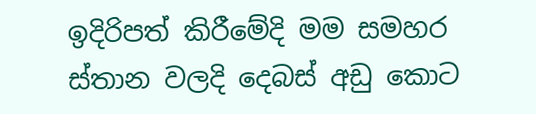ඉදිරිපත් කිරීමේදි මම සමහර ස්තාන වලදි දෙබස් අඩු කොට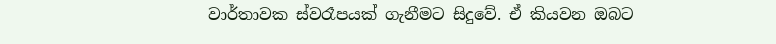වාර්තාවක ස්වරෑපයක් ගැනීමට සිදුවේ. ඒ කියවන ඔබට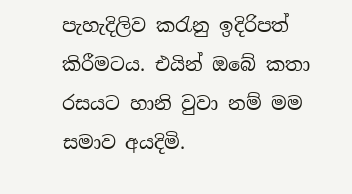පැහැදිලිව කරැනු ඉදිරිපත් කිරීමටය. එයින් ඔබේ කතා රසයට හානි වුවා නම් මම සමාව අයදිමි.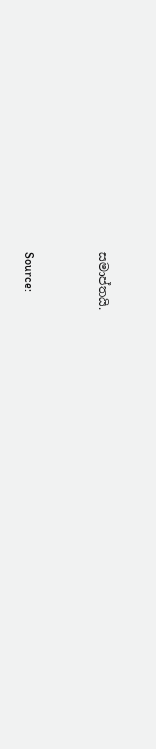සමාප්තයි.


Source: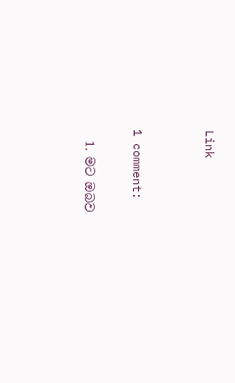Link


1 comment:

  1. මට ඔබව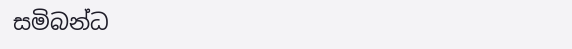සමිබන්ධ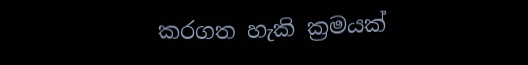කරගත හැකි ක්‍රමයක්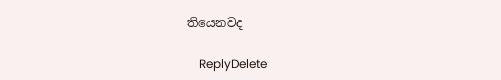තියෙනවද

    ReplyDelete